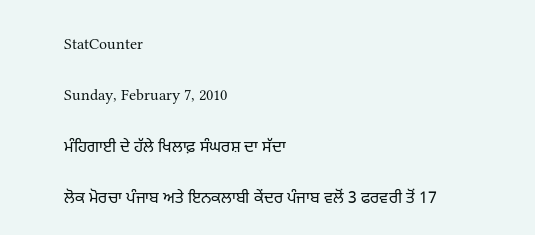StatCounter

Sunday, February 7, 2010

ਮੰਹਿਗਾਈ ਦੇ ਹੱਲੇ ਖਿਲਾਫ਼ ਸੰਘਰਸ਼ ਦਾ ਸੱਦਾ

ਲੋਕ ਮੋਰਚਾ ਪੰਜਾਬ ਅਤੇ ਇਨਕਲਾਬੀ ਕੇਂਦਰ ਪੰਜਾਬ ਵਲੋਂ 3 ਫਰਵਰੀ ਤੋਂ 17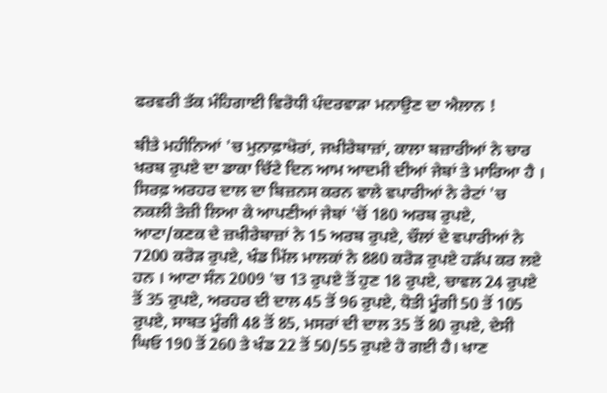ਫਰਵਰੀ ਤੱਕ ਮੰਹਿਗਾਈ ਵਿਰੋਧੀ ਪੰਦਰਵਾੜਾ ਮਨਾਉਣ ਦਾ ਐਲਾਨ !

ਬੀਤੇ ਮਹੀਨਿਆਂ 'ਚ ਮੁਨਾਫ਼ਾਖੋਰਾਂ, ਜਖੀਰੇਬਾਜ਼ਾਂ, ਕਾਲਾ ਬਜ਼ਾਰੀਆਂ ਨੇ ਚਾਰ ਖਰਬ ਰੁਪਏ ਦਾ ਡਾਕਾ ਚਿੱਟੇ ਦਿਨ ਆਮ ਆਦਮੀ ਦੀਆਂ ਜੇਬਾਂ ਤੇ ਮਾਰਿਆ ਹੈ । ਸਿਰਫ਼ ਅਰਹਰ ਦਾਲ ਦਾ ਬਿਜ਼ਨਸ ਕਰਨ ਵਾਲੇ ਵਪਾਰੀਆਂ ਨੇ ਰੇਟਾਂ 'ਚ ਨਕਲੀ ਤੇਜ਼ੀ ਲਿਆ ਕੇ ਆਪਣੀਆਂ ਜੇਬਾਂ 'ਚੋਂ 180 ਅਰਬ ਰੁਪਏ, ਆਟਾ/ਕਣਕ ਦੇ ਜ਼ਖੀਰੇਬਾਜ਼ਾਂ ਨੇ 15 ਅਰਬ ਰੁਪਏ, ਚੌਲਾਂ ਦੇ ਵਪਾਰੀਆਂ ਨੇ 7200 ਕਰੋੜ ਰੁਪਏ, ਖੰਡ ਮਿੱਲ ਮਾਲਕਾਂ ਨੇ 880 ਕਰੋੜ ਰੁਪਏ ਹੜੱਪ ਕਰ ਲਏ ਹਨ । ਆਟਾ ਸੰਨ 2009 'ਚ 13 ਰੁਪਏ ਤੋਂ ਹੁਣ 18 ਰੁਪਏ, ਚਾਵਲ 24 ਰੁਪਏ ਤੋਂ 35 ਰੁਪਏ, ਅਰਹਰ ਦੀ ਦਾਲ 45 ਤੋਂ 96 ਰੁਪਏ, ਧੋਤੀ ਮੂੰਗੀ 50 ਤੋਂ 105 ਰੁਪਏ, ਸਾਬਤ ਮੂੰਗੀ 48 ਤੋਂ 85, ਮਸਰਾਂ ਦੀ ਦਾਲ 35 ਤੋਂ 80 ਰੁਪਏ, ਦੇਸੀ ਘਿਓ 190 ਤੋਂ 260 ਤੇ ਖੰਡ 22 ਤੋਂ 50/55 ਰੁਪਏ ਹੋ ਗਈ ਹੈ। ਖਾਣ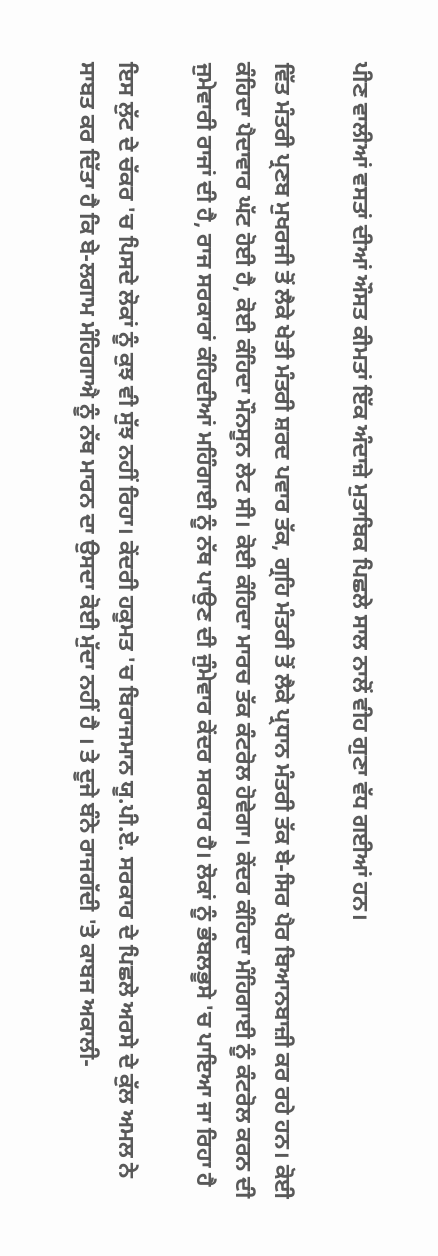ਪੀਣ ਵਾਲੀਆਂ ਵਸਤਾਂ ਦੀਆਂ ਔਸਤ ਕੀਮਤਾਂ ਇੱਕ ਅੰਦਾਜ਼ੇ ਮੁਤਾਬਿਕ ਪਿਛਲੇ ਸਾਲ ਨਾਲੋਂ ਵੀਹ ਗੁਣਾ ਵੱਧ ਗਈਆਂ ਹਨ।

ਵਿੱਤ ਮੰਤਰੀ ਪ੍ਰਣਬ ਮੁਖਰਜੀ ਤੋਂ ਲੈਕੇ ਖੇਤੀ ਮੰਤਰੀ ਸ਼ਰਦ ਪਵਾਰ ਤੱਕ, ਗ੍ਰਹਿ ਮੰਤਰੀ ਤੋਂ ਲੈਕੇ ਪ੍ਰਧਾਨ ਮੰਤਰੀ ਤੱਕ ਬੇ-ਸਿਰ ਪੈਰ ਬਿਆਨਬਾਜ਼ੀ ਕਰ ਰਹੇ ਹਨ। ਕੋਈ ਕੰਹਿਦਾ ਪੈਦਾਵਾਰ ਘੱਟ ਹੋਈ ਹੈ, ਕੋਈ ਕੰਹਿਦਾ ਮੌਨਸੂਨ ਲੇਟ ਸੀ। ਕੋਈ ਕੰਹਿਦਾ ਮਾਰਚ ਤੱਕ ਕੰਟਰੋਲ ਹੋਵੇਗਾ। ਕੇਂਦਰ ਕੰਹਿਦਾ ਮੰਹਿਗਾਈ ਨੂੰ ਕੰਟਰੋਲ ਕਰਨ ਦੀ ਜੁਮੇਵਾਰੀ ਰਾਜਾਂ ਦੀ ਹੈ, ਰਾਜ ਸਰਕਾਰਾਂ ਕੰਹਿਦੀਆਂ ਮਹਿੰਗਾਈ ਨੂੰ ਨੱਥ ਪਾਉਣ ਦੀ ਜੁੰਮੇਵਾਰ ਕੇਂਦਰ ਸਰਕਾਰ ਹੈ। ਲੋਕਾਂ ਨੂੰ ਭੰਬਲਭੂਸੇ 'ਚ ਪਾਇਆ ਜਾ ਰਿਹਾ ਹੈ

ਇਸ ਲੁੱਟ ਦੇ ਚੱਕਰ 'ਚ ਪਿਸਦੇ ਲੋਕਾਂ ਨੂੰ ਕੁਝ ਵੀ ਸੁੱਝ ਨਹੀਂ ਰਿਹਾ। ਕੇਂਦਰੀ ਹਕੂਮਤ 'ਚ ਬਿਰਾਜਮਾਨ ਯੂ.ਪੀ.ਏ. ਸਰਕਾਰ ਦੇ ਪਿਛਲੇ ਅਰਸੇ ਦੇ ਕੁੱਲ ਅਮਲ ਨੇ ਸਾਬਤ ਕਰ ਦਿੱਤਾ ਹੈ ਕਿ ਬੇ-ਲਗਾਮ ਮੰਹਿਗਾਐ ਨੂੰ ਨੱਥ ਮਾਰਨ ਦਾ ਉਸਦਾ ਕੋਈ ਮੁੱਦਾ ਨਹੀਂ ਹੈ । ਤੇ ਦੂਜੇ ਬੰਨੇ ਰਾਜਗੱਦੀ 'ਤੇ ਕਾਬਜ ਅਕਾਲੀ-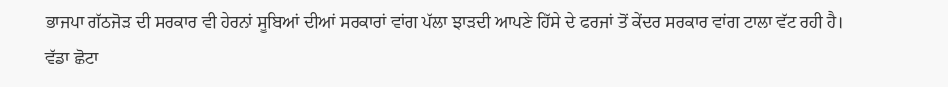ਭਾਜਪਾ ਗੱਠਜੋੜ ਦੀ ਸਰਕਾਰ ਵੀ ਹੇਰਨਾਂ ਸੂਬਿਆਂ ਦੀਆਂ ਸਰਕਾਰਾਂ ਵਾਂਗ ਪੱਲਾ ਝਾੜਦੀ ਆਪਣੇ ਹਿੱਸੇ ਦੇ ਫਰਜਾਂ ਤੋਂ ਕੇਂਦਰ ਸਰਕਾਰ ਵਾਂਗ ਟਾਲਾ ਵੱਟ ਰਹੀ ਹੈ। ਵੱਡਾ ਛੋਟਾ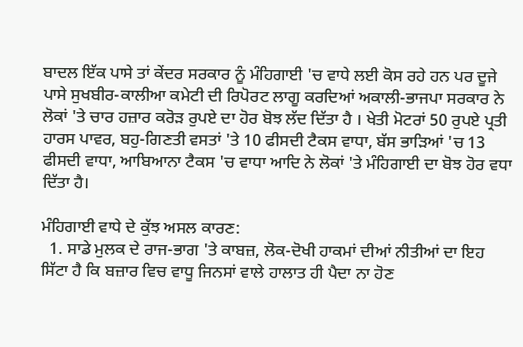ਬਾਦਲ ਇੱਕ ਪਾਸੇ ਤਾਂ ਕੇਂਦਰ ਸਰਕਾਰ ਨੂੰ ਮੰਹਿਗਾਈ 'ਚ ਵਾਧੇ ਲਈ ਕੋਸ ਰਹੇ ਹਨ ਪਰ ਦੂਜੇ ਪਾਸੇ ਸੁਖਬੀਰ-ਕਾਲੀਆ ਕਮੇਟੀ ਦੀ ਰਿਪੋਰਟ ਲਾਗੂ ਕਰਦਿਆਂ ਅਕਾਲੀ-ਭਾਜਪਾ ਸਰਕਾਰ ਨੇ ਲੋਕਾਂ 'ਤੇ ਚਾਰ ਹਜ਼ਾਰ ਕਰੋੜ ਰੁਪਏ ਦਾ ਹੋਰ ਬੋਝ ਲੱਦ ਦਿੱਤਾ ਹੈ । ਖੇਤੀ ਮੋਟਰਾਂ 50 ਰੁਪਏ ਪ੍ਰਤੀ ਹਾਰਸ ਪਾਵਰ, ਬਹੁ-ਗਿਣਤੀ ਵਸਤਾਂ 'ਤੇ 10 ਫੀਸਦੀ ਟੈਕਸ ਵਾਧਾ, ਬੱਸ ਭਾੜਿਆਂ 'ਚ 13 ਫੀਸਦੀ ਵਾਧਾ, ਆਬਿਆਨਾ ਟੈਕਸ 'ਚ ਵਾਧਾ ਆਦਿ ਨੇ ਲੋਕਾਂ 'ਤੇ ਮੰਹਿਗਾਈ ਦਾ ਬੋਝ ਹੋਰ ਵਧਾ ਦਿੱਤਾ ਹੈ।

ਮੰਹਿਗਾਈ ਵਾਧੇ ਦੇ ਕੁੱਝ ਅਸਲ ਕਾਰਣ:
  1. ਸਾਡੇ ਮੁਲਕ ਦੇ ਰਾਜ-ਭਾਗ 'ਤੇ ਕਾਬਜ਼, ਲੋਕ-ਦੋਖੀ ਹਾਕਮਾਂ ਦੀਆਂ ਨੀਤੀਆਂ ਦਾ ਇਹ ਸਿੱਟਾ ਹੈ ਕਿ ਬਜ਼ਾਰ ਵਿਚ ਵਾਧੂ ਜਿਨਸਾਂ ਵਾਲੇ ਹਾਲਾਤ ਹੀ ਪੈਦਾ ਨਾ ਹੋਣ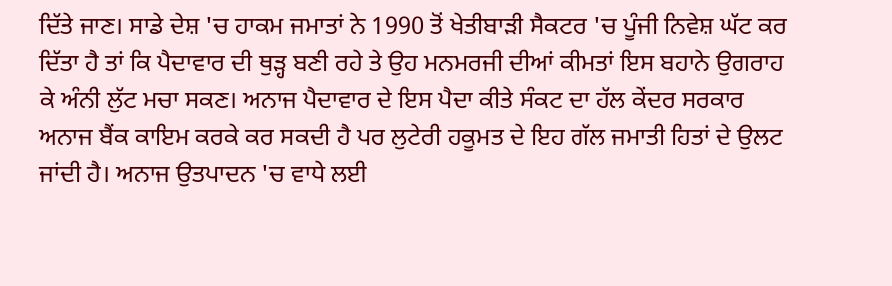ਦਿੱਤੇ ਜਾਣ। ਸਾਡੇ ਦੇਸ਼ 'ਚ ਹਾਕਮ ਜਮਾਤਾਂ ਨੇ 1990 ਤੋਂ ਖੇਤੀਬਾੜੀ ਸੈਕਟਰ 'ਚ ਪੂੰਜੀ ਨਿਵੇਸ਼ ਘੱਟ ਕਰ ਦਿੱਤਾ ਹੈ ਤਾਂ ਕਿ ਪੈਦਾਵਾਰ ਦੀ ਥੁੜ੍ਹ ਬਣੀ ਰਹੇ ਤੇ ਉਹ ਮਨਮਰਜੀ ਦੀਆਂ ਕੀਮਤਾਂ ਇਸ ਬਹਾਨੇ ਉਗਰਾਹ ਕੇ ਅੰਨੀ ਲੁੱਟ ਮਚਾ ਸਕਣ। ਅਨਾਜ ਪੈਦਾਵਾਰ ਦੇ ਇਸ ਪੈਦਾ ਕੀਤੇ ਸੰਕਟ ਦਾ ਹੱਲ ਕੇਂਦਰ ਸਰਕਾਰ ਅਨਾਜ ਬੈਂਕ ਕਾਇਮ ਕਰਕੇ ਕਰ ਸਕਦੀ ਹੈ ਪਰ ਲੁਟੇਰੀ ਹਕੂਮਤ ਦੇ ਇਹ ਗੱਲ ਜਮਾਤੀ ਹਿਤਾਂ ਦੇ ਉਲਟ ਜਾਂਦੀ ਹੈ। ਅਨਾਜ ਉਤਪਾਦਨ 'ਚ ਵਾਧੇ ਲਈ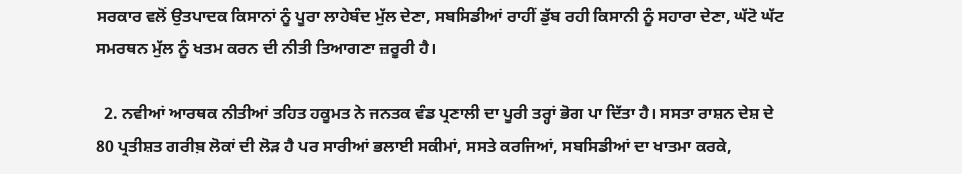ਸਰਕਾਰ ਵਲੋਂ ਉਤਪਾਦਕ ਕਿਸਾਨਾਂ ਨੂੰ ਪੂਰਾ ਲਾਹੇਬੰਦ ਮੁੱਲ ਦੇਣਾ, ਸਬਸਿਡੀਆਂ ਰਾਹੀਂ ਡੁੱਬ ਰਹੀ ਕਿਸਾਨੀ ਨੂੰ ਸਹਾਰਾ ਦੇਣਾ, ਘੱਟੋ ਘੱਟ ਸਮਰਥਨ ਮੁੱਲ ਨੂੰ ਖਤਮ ਕਰਨ ਦੀ ਨੀਤੀ ਤਿਆਗਣਾ ਜ਼ਰੂਰੀ ਹੈ।

  2. ਨਵੀਆਂ ਆਰਥਕ ਨੀਤੀਆਂ ਤਹਿਤ ਹਕੂਮਤ ਨੇ ਜਨਤਕ ਵੰਡ ਪ੍ਰਣਾਲੀ ਦਾ ਪੂਰੀ ਤਰ੍ਹਾਂ ਭੋਗ ਪਾ ਦਿੱਤਾ ਹੈ। ਸਸਤਾ ਰਾਸ਼ਨ ਦੇਸ਼ ਦੇ 80 ਪ੍ਰਤੀਸ਼ਤ ਗਰੀਬ਼ ਲੋਕਾਂ ਦੀ ਲੋੜ ਹੈ ਪਰ ਸਾਰੀਆਂ ਭਲਾਈ ਸਕੀਮਾਂ, ਸਸਤੇ ਕਰਜਿਆਂ, ਸਬਸਿਡੀਆਂ ਦਾ ਖਾਤਮਾ ਕਰਕੇ,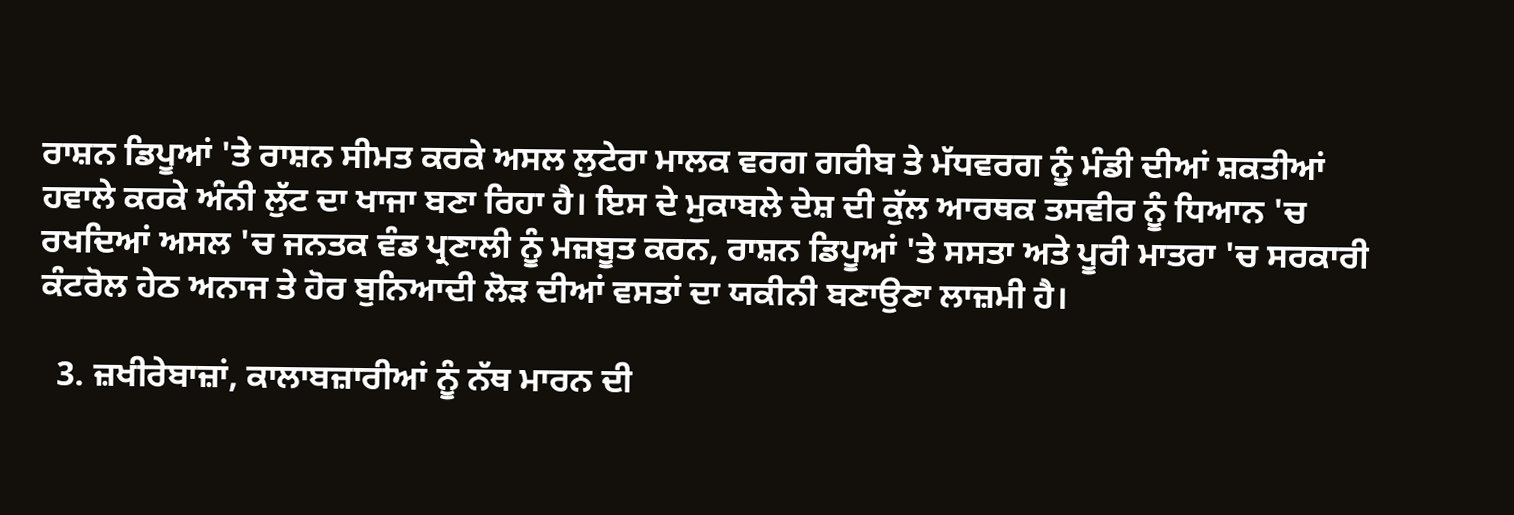ਰਾਸ਼ਨ ਡਿਪੂਆਂ 'ਤੇ ਰਾਸ਼ਨ ਸੀਮਤ ਕਰਕੇ ਅਸਲ ਲੁਟੇਰਾ ਮਾਲਕ ਵਰਗ ਗਰੀਬ ਤੇ ਮੱਧਵਰਗ ਨੂੰ ਮੰਡੀ ਦੀਆਂ ਸ਼ਕਤੀਆਂ ਹਵਾਲੇ ਕਰਕੇ ਅੰਨੀ ਲੁੱਟ ਦਾ ਖਾਜਾ ਬਣਾ ਰਿਹਾ ਹੈ। ਇਸ ਦੇ ਮੁਕਾਬਲੇ ਦੇਸ਼ ਦੀ ਕੁੱਲ ਆਰਥਕ ਤਸਵੀਰ ਨੂੰ ਧਿਆਨ 'ਚ ਰਖਦਿਆਂ ਅਸਲ 'ਚ ਜਨਤਕ ਵੰਡ ਪ੍ਰਣਾਲੀ ਨੂੰ ਮਜ਼ਬੂਤ ਕਰਨ, ਰਾਸ਼ਨ ਡਿਪੂਆਂ 'ਤੇ ਸਸਤਾ ਅਤੇ ਪੂਰੀ ਮਾਤਰਾ 'ਚ ਸਰਕਾਰੀ ਕੰਟਰੋਲ ਹੇਠ ਅਨਾਜ ਤੇ ਹੋਰ ਬੁਨਿਆਦੀ ਲੋੜ ਦੀਆਂ ਵਸਤਾਂ ਦਾ ਯਕੀਨੀ ਬਣਾਉਣਾ ਲਾਜ਼ਮੀ ਹੈ।

  3. ਜ਼ਖੀਰੇਬਾਜ਼ਾਂ, ਕਾਲਾਬਜ਼ਾਰੀਆਂ ਨੂੰ ਨੱਥ ਮਾਰਨ ਦੀ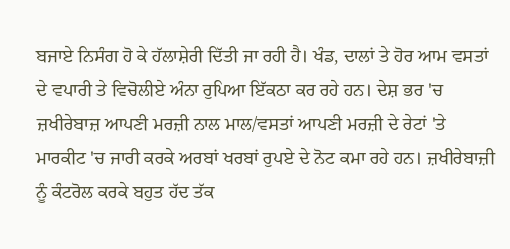ਬਜਾਏ ਨਿਸੰਗ ਹੋ ਕੇ ਹੱਲਾਸ਼ੇਰੀ ਦਿੱਤੀ ਜਾ ਰਹੀ ਹੈ। ਖੰਡ, ਦਾਲਾਂ ਤੇ ਹੋਰ ਆਮ ਵਸਤਾਂ ਦੇ ਵਪਾਰੀ ਤੇ ਵਿਚੋਲੀਏ ਅੰਨਾ ਰੁਪਿਆ ਇੱਕਠਾ ਕਰ ਰਹੇ ਹਨ। ਦੇਸ਼ ਭਰ 'ਚ ਜ਼ਖੀਰੇਬਾਜ਼ ਆਪਣੀ ਮਰਜ਼ੀ ਨਾਲ ਮਾਲ/ਵਸਤਾਂ ਆਪਣੀ ਮਰਜ਼ੀ ਦੇ ਰੇਟਾਂ 'ਤੇ ਮਾਰਕੀਟ 'ਚ ਜਾਰੀ ਕਰਕੇ ਅਰਬਾਂ ਖਰਬਾਂ ਰੁਪਏ ਦੇ ਨੋਟ ਕਮਾ ਰਹੇ ਹਨ। ਜ਼ਖੀਰੇਬਾਜ਼ੀ ਨੂੰ ਕੰਟਰੋਲ ਕਰਕੇ ਬਹੁਤ ਹੱਦ ਤੱਕ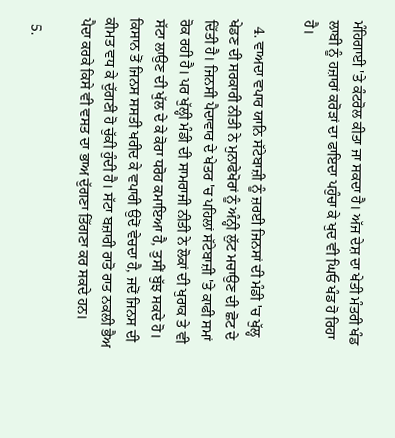ਮੰਹਿਗਾਈ 'ਤੇ ਕੰਟਰੋਲ ਕੀਤਾ ਜਾ ਸਕਦਾ ਹੈ। ਅੱਜ ਦੇਸ਼ ਦਾ ਖੇਤੀ ਮੰਤਰੀ ਖੰਡ ਲਾਬੀ ਨੂੰ ਹਜ਼ਾਰਾਂ ਕਰੋੜਾਂ ਦਾ ਫਾਇਦਾ ਪਹੁੰਚਾ ਕੇ ਖੁਦ ਵੀ ਘਿਓ ਖੰਡ ਹੋ ਰਿਹਾ ਹੈ।

  4. ਵਾਅਦਾ ਵਪਾਰ ਯਾਨਿ ਸੱਟੇਬਾਜ਼ੀ ਨੂੰ ਜ਼ਰਈ ਜਿਨਸਾਂ ਦੀ ਮੰਡੀ 'ਚ ਖੁੱਲ੍ਹ ਖੇਡਣ ਦੀ ਸਰਕਾਰੀ ਨੀਤੀ ਨੇ ਮੁਨਾਫੇਖੋਰਾਂ ਨੂੰ ਅੰਨ੍ਹੀ ਲੁੱਟ ਮਚਾਉਣ ਦੀ ਛੋਟ ਦੇ ਦਿੱਤੀ ਹੈ। ਜਿਨਸੀ ਪੈਦਾਵਾਰ ਦੇ ਖੇਤਰ 'ਚ ਪਹਿਲਾਂ ਸੱਟੇਬਾਜ਼ੀ 'ਤੇ ਕਾਫੀ ਸਮਾਂ ਰੋਕ ਰਹੀ ਹੈ। ਪਰ ਖੁੱਲ੍ਹੀ ਮੰਡੀ ਦੀ ਸਾਮਰਾਜੀ ਨੀਤੀ ਨੇ ਲੋਕਾਂ ਦੀ ਖੁਰਾਕ ਤੇ ਵੀ ਸੱਟਾ ਲਾਉਣ ਦੀ ਖੁੱਲ ਦੇ ਕੇ ਕੋਰਾ ਧਰੋਹ ਕਮਾਇਆ ਹੈ, ਤੁਸੀਂ ਬੁੱਝ ਸਕਦੇ ਹੋ। ਕਿਸਾਨ ਤੋਂ ਜਿਨਸ ਸਸਤੀ ਖਰੀਦ ਕੇ ਵਪਾਰੀ ਉਦੋਂ ਵੇਚਦਾ ਹੈ, ਜਦੋਂ ਜਿਨਸ ਦੀ ਕੀਮਤ ਵਧ ਕੇ ਦੁੱਗਣੀ ਹੋ ਚੁੱਕੀ ਹੁੰਦੀ ਹੈ। ਸੱਟਾ ਬਜ਼ਾਰੀ ਰਾਤੋ ਰਾਤ ਨਕਲੀ ਭੈਅ ਪੈਦਾ ਕਰਕੇ ਕਿਸੇ ਵੀ ਵਸਤ ਦਾ ਭਾਅ ਦੁੱਗਣਾ ਤਿੱਗਣਾ ਕਰ ਸਕਦੇ ਹਨ।

  5.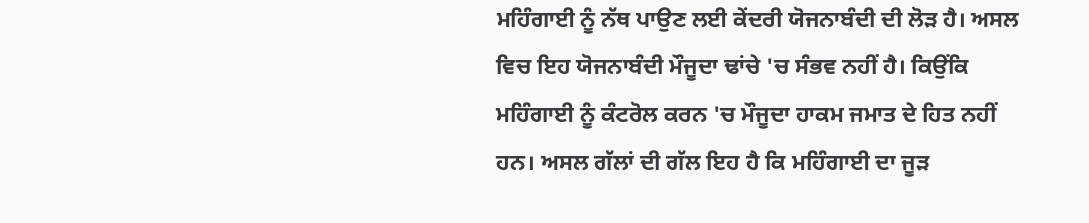ਮਹਿੰਗਾਈ ਨੂੰ ਨੱਥ ਪਾਉਣ ਲਈ ਕੇਂਦਰੀ ਯੋਜਨਾਬੰਦੀ ਦੀ ਲੋੜ ਹੈ। ਅਸਲ ਵਿਚ ਇਹ ਯੋਜਨਾਬੰਦੀ ਮੌਜੂਦਾ ਢਾਂਚੇ 'ਚ ਸੰਭਵ ਨਹੀਂ ਹੈ। ਕਿਉਂਕਿ ਮਹਿੰਗਾਈ ਨੂੰ ਕੰਟਰੋਲ ਕਰਨ 'ਚ ਮੌਜੂਦਾ ਹਾਕਮ ਜਮਾਤ ਦੇ ਹਿਤ ਨਹੀਂ ਹਨ। ਅਸਲ ਗੱਲਾਂ ਦੀ ਗੱਲ ਇਹ ਹੈ ਕਿ ਮਹਿੰਗਾਈ ਦਾ ਜੂੜ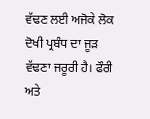ਵੱਢਣ ਲਈ ਅਜੋਕੇ ਲੋਕ ਦੋਖੀ ਪ੍ਰਬੰਧ ਦਾ ਜੂੜ ਵੱਢਣਾ ਜਰੂਰੀ ਹੈ। ਫੌਰੀ ਅਤੇ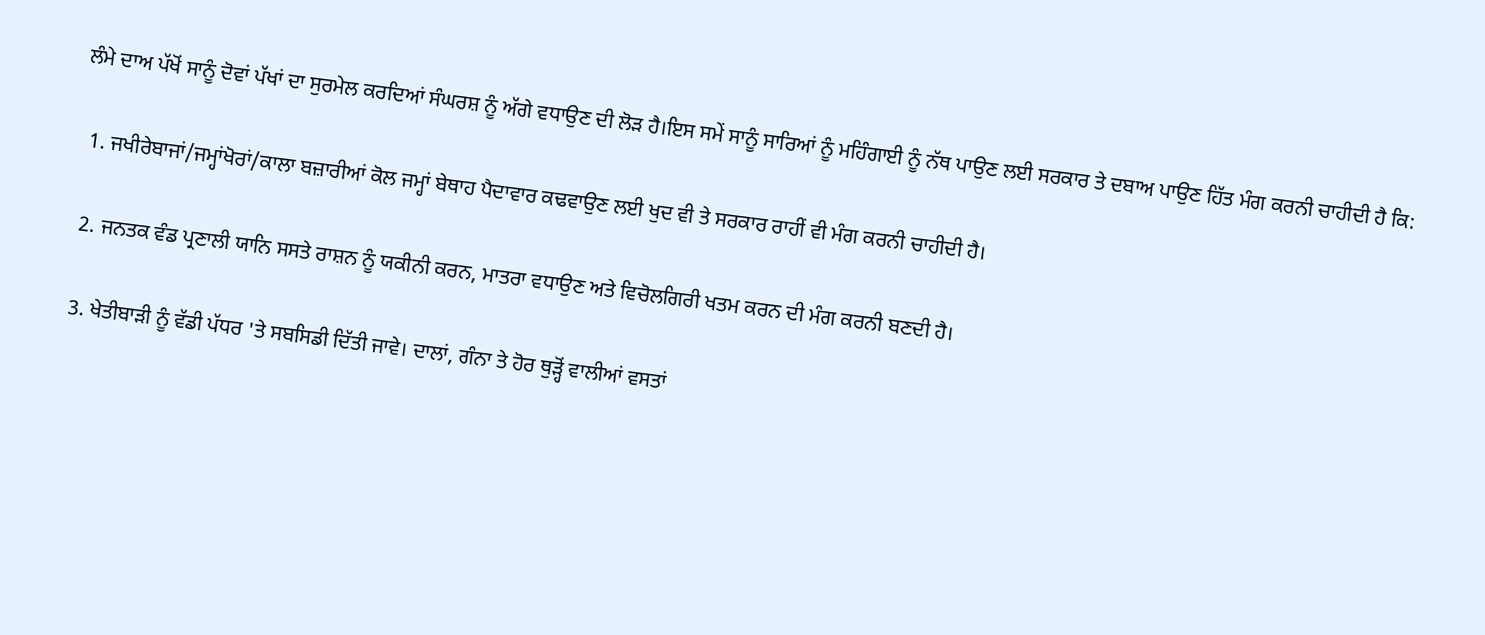ਲੰਮੇ ਦਾਅ ਪੱਖੋਂ ਸਾਨੂੰ ਦੋਵਾਂ ਪੱਖਾਂ ਦਾ ਸੁਰਮੇਲ ਕਰਦਿਆਂ ਸੰਘਰਸ਼ ਨੂੰ ਅੱਗੇ ਵਧਾਉਣ ਦੀ ਲੋੜ ਹੈ।ਇਸ ਸਮੇਂ ਸਾਨੂੰ ਸਾਰਿਆਂ ਨੂੰ ਮਹਿੰਗਾਈ ਨੂੰ ਨੱਥ ਪਾਉਣ ਲਈ ਸਰਕਾਰ ਤੇ ਦਬਾਅ ਪਾਉਣ ਹਿੱਤ ਮੰਗ ਕਰਨੀ ਚਾਹੀਦੀ ਹੈ ਕਿ:

  1. ਜਖੀਰੇਬਾਜਾਂ/ਜਮ੍ਹਾਂਖੋਰਾਂ/ਕਾਲਾ ਬਜ਼ਾਰੀਆਂ ਕੋਲ ਜਮ੍ਹਾਂ ਬੇਥਾਹ ਪੈਦਾਵਾਰ ਕਢਵਾਉਣ ਲਈ ਖੁਦ ਵੀ ਤੇ ਸਰਕਾਰ ਰਾਹੀਂ ਵੀ ਮੰਗ ਕਰਨੀ ਚਾਹੀਦੀ ਹੈ।

  2. ਜਨਤਕ ਵੰਡ ਪ੍ਰਣਾਲੀ ਯਾਨਿ ਸਸਤੇ ਰਾਸ਼ਨ ਨੂੰ ਯਕੀਨੀ ਕਰਨ, ਮਾਤਰਾ ਵਧਾਉਣ ਅਤੇ ਵਿਚੋਲਗਿਰੀ ਖਤਮ ਕਰਨ ਦੀ ਮੰਗ ਕਰਨੀ ਬਣਦੀ ਹੈ।

  3. ਖੇਤੀਬਾੜੀ ਨੂੰ ਵੱਡੀ ਪੱਧਰ 'ਤੇ ਸਬਸਿਡੀ ਦਿੱਤੀ ਜਾਵੇ। ਦਾਲਾਂ, ਗੰਨਾ ਤੇ ਹੋਰ ਥੁੜ੍ਹੋਂ ਵਾਲੀਆਂ ਵਸਤਾਂ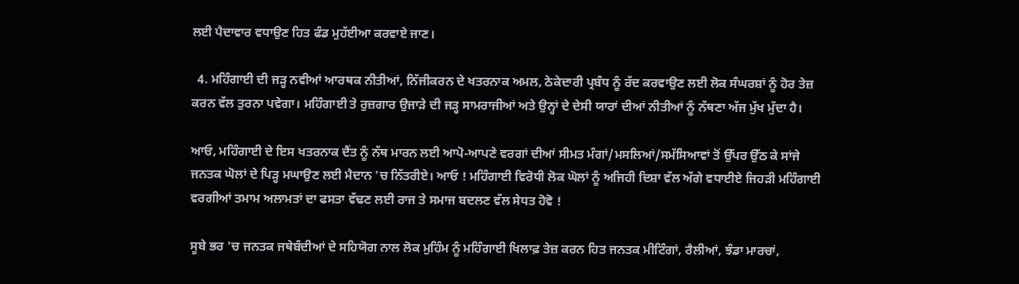ਲਈ ਪੈਦਾਵਾਰ ਵਧਾਉਣ ਹਿਤ ਫੰਡ ਮੁਹੱਈਆ ਕਰਵਾਏ ਜਾਣ।

  4. ਮਹਿੰਗਾਈ ਦੀ ਜੜ੍ਹ ਨਵੀਆਂ ਆਰਥਕ ਨੀਤੀਆਂ, ਨਿੱਜੀਕਰਨ ਦੇ ਖਤਰਨਾਕ ਅਮਲ, ਠੇਕੇਦਾਰੀ ਪ੍ਰਬੰਧ ਨੂੰ ਰੱਦ ਕਰਵਾਉਣ ਲਈ ਲੋਕ ਸੰਘਰਸ਼ਾਂ ਨੂੰ ਹੋਰ ਤੇਜ਼ ਕਰਨ ਵੱਲ ਤੁਰਨਾ ਪਵੇਗਾ। ਮਹਿੰਗਾਈ ਤੇ ਰੁਜ਼ਗਾਰ ਉਜਾੜੇ ਦੀ ਜੜ੍ਹ ਸਾਮਰਾਜੀਆਂ ਅਤੇ ਉਨ੍ਹਾਂ ਦੇ ਦੇਸੀ ਯਾਰਾਂ ਦੀਆਂ ਨੀਤੀਆਂ ਨੂੰ ਨੱਥਣਾ ਅੱਜ ਮੁੱਖ ਮੁੱਦਾ ਹੈ।

ਆਓ, ਮਹਿੰਗਾਈ ਦੇ ਇਸ ਖਤਰਨਾਕ ਦੈਂਤ ਨੂੰ ਨੱਥ ਮਾਰਨ ਲਈ ਆਪੋ-ਆਪਣੇ ਵਰਗਾਂ ਦੀਆਂ ਸੀਮਤ ਮੰਗਾਂ/ਮਸਲਿਆਂ/ਸਮੱਸਿਆਵਾਂ ਤੋਂ ਉੱਪਰ ਉੱਠ ਕੇ ਸਾਂਜੇ ਜਨਤਕ ਘੋਲਾਂ ਦੇ ਪਿੜ੍ਹ ਮਘਾਉਣ ਲਈ ਮੈਦਾਨ 'ਚ ਨਿੱਤਰੀਏ। ਆਓ ! ਮਹਿੰਗਾਈ ਵਿਰੋਧੀ ਲੋਕ ਘੋਲਾਂ ਨੂੰ ਅਜਿਹੀ ਦਿਸ਼ਾ ਵੱਲ ਅੱਗੇ ਵਧਾਈਏ ਜਿਹੜੀ ਮਹਿੰਗਾਈ ਵਰਗੀਆਂ ਤਮਾਮ ਅਲਾਮਤਾਂ ਦਾ ਫਸਤਾ ਵੱਢਣ ਲਈ ਰਾਜ ਤੇ ਸਮਾਜ ਬਦਲਣ ਵੱਲ ਸੇਧਤ ਹੋਵੋ !

ਸੂਬੇ ਭਰ 'ਚ ਜਨਤਕ ਜਥੇਬੰਦੀਆਂ ਦੇ ਸਹਿਯੋਗ ਨਾਲ ਲੋਕ ਮੁਹਿੰਮ ਨੂੰ ਮਹਿੰਗਾਈ ਖਿਲਾਫ਼ ਤੇਜ਼ ਕਰਨ ਹਿਤ ਜਨਤਕ ਮੀਟਿੰਗਾਂ, ਰੈਲੀਆਂ, ਝੰਡਾ ਮਾਰਚਾਂ,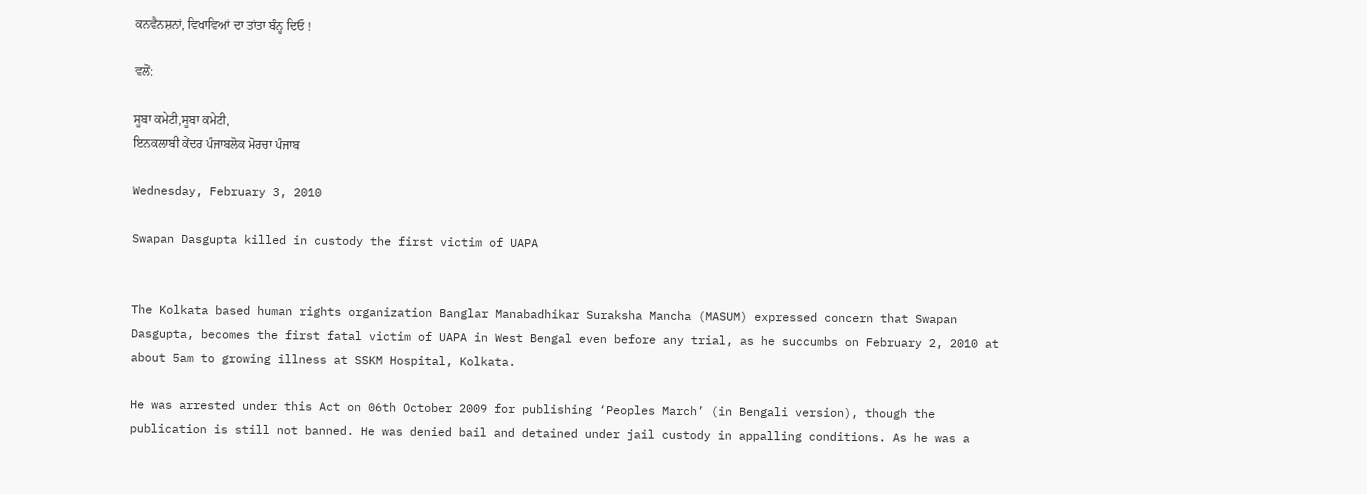ਕਨਵੈਨਸ਼ਨਾਂ, ਵਿਖਾਵਿਆਂ ਦਾ ਤਾਂਤਾ ਬੰਨ੍ਹ ਦਿਓ !

ਵਲੋਂ:

ਸੂਬਾ ਕਮੇਟੀ,ਸੂਬਾ ਕਮੇਟੀ,
ਇਨਕਲਾਬੀ ਕੇਂਦਰ ਪੰਜਾਬਲੋਕ ਮੋਰਚਾ ਪੰਜਾਬ

Wednesday, February 3, 2010

Swapan Dasgupta killed in custody the first victim of UAPA


The Kolkata based human rights organization Banglar Manabadhikar Suraksha Mancha (MASUM) expressed concern that Swapan Dasgupta, becomes the first fatal victim of UAPA in West Bengal even before any trial, as he succumbs on February 2, 2010 at about 5am to growing illness at SSKM Hospital, Kolkata.

He was arrested under this Act on 06th October 2009 for publishing ‘Peoples March’ (in Bengali version), though the publication is still not banned. He was denied bail and detained under jail custody in appalling conditions. As he was a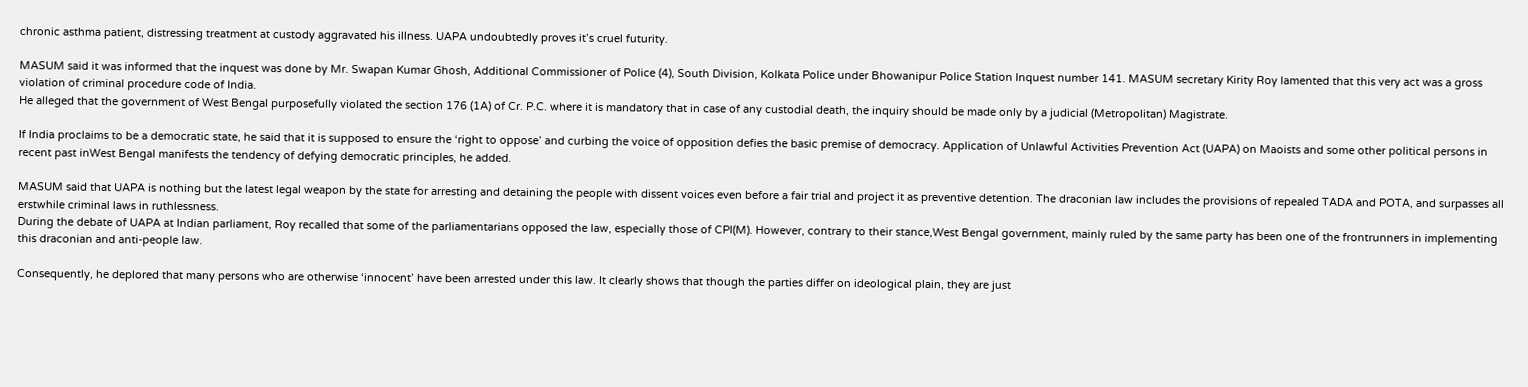chronic asthma patient, distressing treatment at custody aggravated his illness. UAPA undoubtedly proves it’s cruel futurity.

MASUM said it was informed that the inquest was done by Mr. Swapan Kumar Ghosh, Additional Commissioner of Police (4), South Division, Kolkata Police under Bhowanipur Police Station Inquest number 141. MASUM secretary Kirity Roy lamented that this very act was a gross violation of criminal procedure code of India.
He alleged that the government of West Bengal purposefully violated the section 176 (1A) of Cr. P.C. where it is mandatory that in case of any custodial death, the inquiry should be made only by a judicial (Metropolitan) Magistrate.

If India proclaims to be a democratic state, he said that it is supposed to ensure the ‘right to oppose’ and curbing the voice of opposition defies the basic premise of democracy. Application of Unlawful Activities Prevention Act (UAPA) on Maoists and some other political persons in recent past inWest Bengal manifests the tendency of defying democratic principles, he added.

MASUM said that UAPA is nothing but the latest legal weapon by the state for arresting and detaining the people with dissent voices even before a fair trial and project it as preventive detention. The draconian law includes the provisions of repealed TADA and POTA, and surpasses all erstwhile criminal laws in ruthlessness.
During the debate of UAPA at Indian parliament, Roy recalled that some of the parliamentarians opposed the law, especially those of CPI(M). However, contrary to their stance,West Bengal government, mainly ruled by the same party has been one of the frontrunners in implementing this draconian and anti-people law.

Consequently, he deplored that many persons who are otherwise ‘innocent’ have been arrested under this law. It clearly shows that though the parties differ on ideological plain, they are just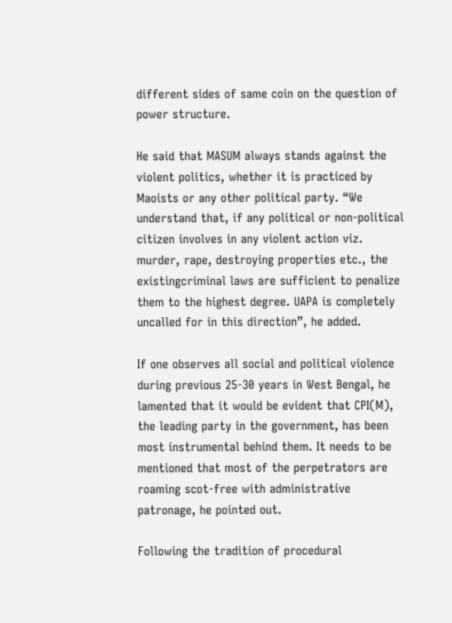different sides of same coin on the question of power structure.

He said that MASUM always stands against the violent politics, whether it is practiced by Maoists or any other political party. “We understand that, if any political or non-political citizen involves in any violent action viz. murder, rape, destroying properties etc., the existingcriminal laws are sufficient to penalize them to the highest degree. UAPA is completely uncalled for in this direction”, he added.

If one observes all social and political violence during previous 25-30 years in West Bengal, he lamented that it would be evident that CPI(M), the leading party in the government, has been most instrumental behind them. It needs to be mentioned that most of the perpetrators are roaming scot-free with administrative patronage, he pointed out.

Following the tradition of procedural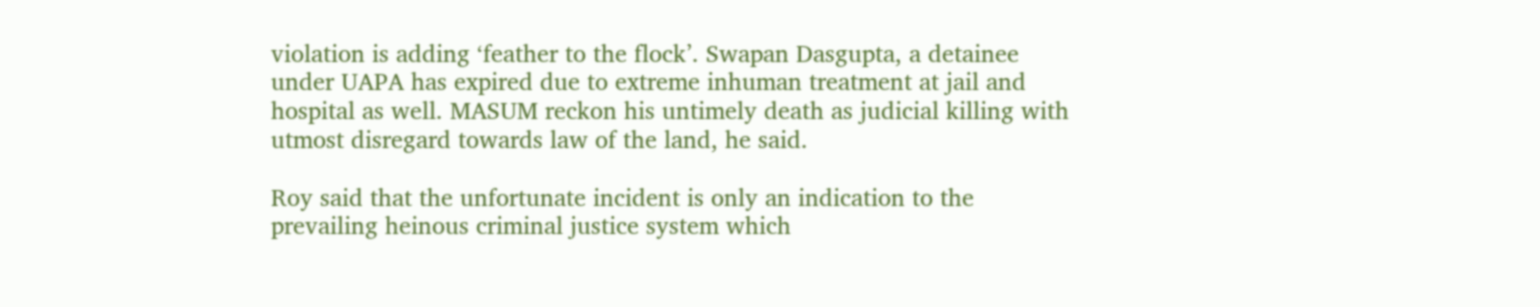violation is adding ‘feather to the flock’. Swapan Dasgupta, a detainee under UAPA has expired due to extreme inhuman treatment at jail and hospital as well. MASUM reckon his untimely death as judicial killing with utmost disregard towards law of the land, he said.

Roy said that the unfortunate incident is only an indication to the prevailing heinous criminal justice system which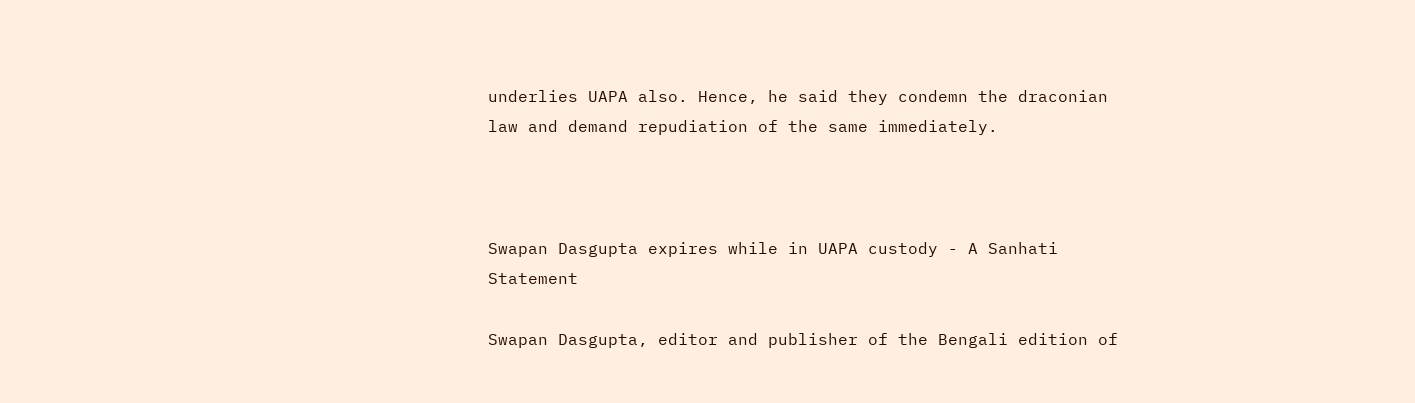underlies UAPA also. Hence, he said they condemn the draconian law and demand repudiation of the same immediately.



Swapan Dasgupta expires while in UAPA custody - A Sanhati Statement

Swapan Dasgupta, editor and publisher of the Bengali edition of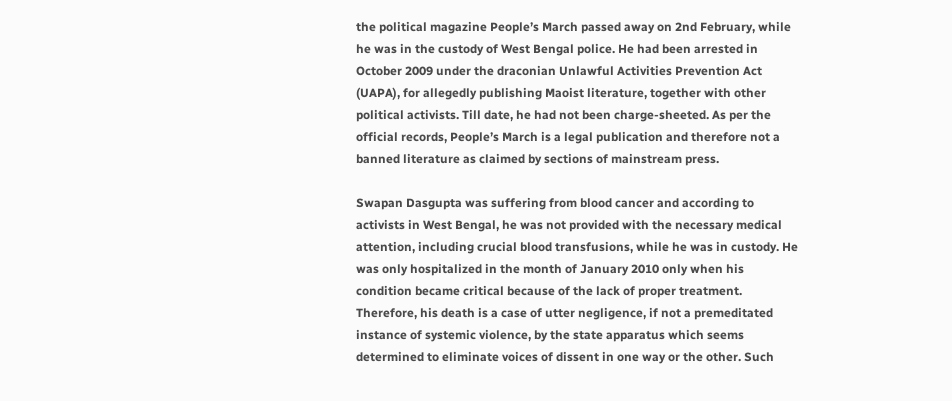the political magazine People’s March passed away on 2nd February, while he was in the custody of West Bengal police. He had been arrested in October 2009 under the draconian Unlawful Activities Prevention Act (UAPA), for allegedly publishing Maoist literature, together with other political activists. Till date, he had not been charge-sheeted. As per the official records, People’s March is a legal publication and therefore not a banned literature as claimed by sections of mainstream press.

Swapan Dasgupta was suffering from blood cancer and according to activists in West Bengal, he was not provided with the necessary medical attention, including crucial blood transfusions, while he was in custody. He was only hospitalized in the month of January 2010 only when his condition became critical because of the lack of proper treatment. Therefore, his death is a case of utter negligence, if not a premeditated instance of systemic violence, by the state apparatus which seems determined to eliminate voices of dissent in one way or the other. Such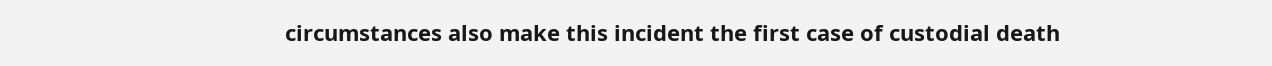circumstances also make this incident the first case of custodial death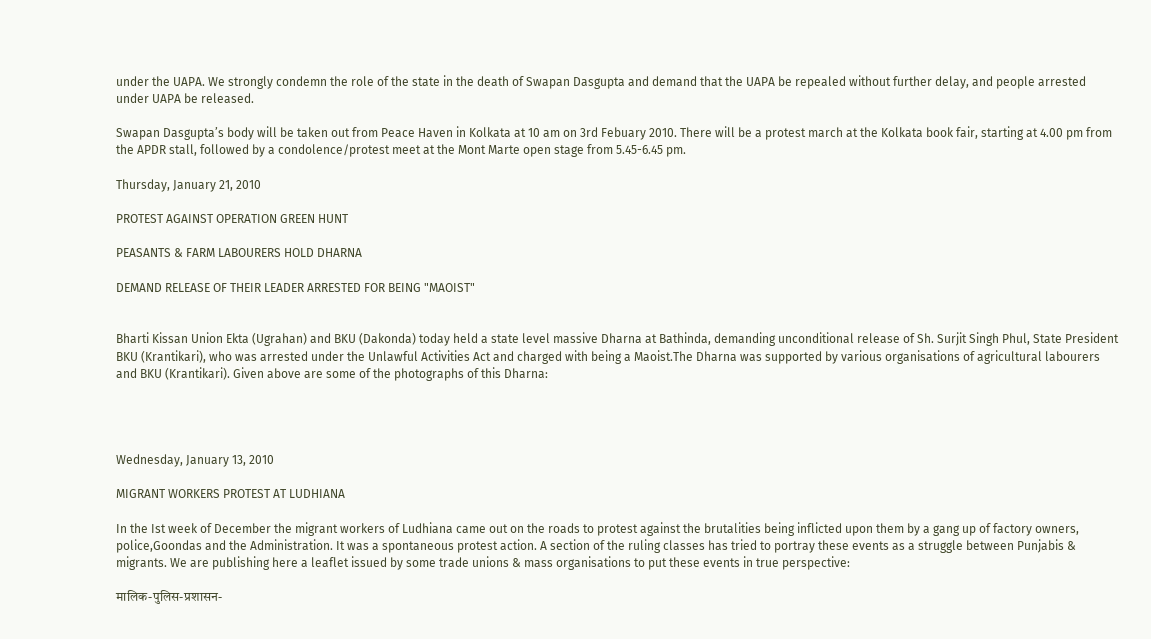under the UAPA. We strongly condemn the role of the state in the death of Swapan Dasgupta and demand that the UAPA be repealed without further delay, and people arrested under UAPA be released.

Swapan Dasgupta’s body will be taken out from Peace Haven in Kolkata at 10 am on 3rd Febuary 2010. There will be a protest march at the Kolkata book fair, starting at 4.00 pm from the APDR stall, followed by a condolence/protest meet at the Mont Marte open stage from 5.45-6.45 pm.

Thursday, January 21, 2010

PROTEST AGAINST OPERATION GREEN HUNT

PEASANTS & FARM LABOURERS HOLD DHARNA

DEMAND RELEASE OF THEIR LEADER ARRESTED FOR BEING "MAOIST"


Bharti Kissan Union Ekta (Ugrahan) and BKU (Dakonda) today held a state level massive Dharna at Bathinda, demanding unconditional release of Sh. Surjit Singh Phul, State President BKU (Krantikari), who was arrested under the Unlawful Activities Act and charged with being a Maoist.The Dharna was supported by various organisations of agricultural labourers and BKU (Krantikari). Given above are some of the photographs of this Dharna:




Wednesday, January 13, 2010

MIGRANT WORKERS PROTEST AT LUDHIANA

In the Ist week of December the migrant workers of Ludhiana came out on the roads to protest against the brutalities being inflicted upon them by a gang up of factory owners, police,Goondas and the Administration. It was a spontaneous protest action. A section of the ruling classes has tried to portray these events as a struggle between Punjabis & migrants. We are publishing here a leaflet issued by some trade unions & mass organisations to put these events in true perspective:

मालिक-पुलिस-प्रशासन-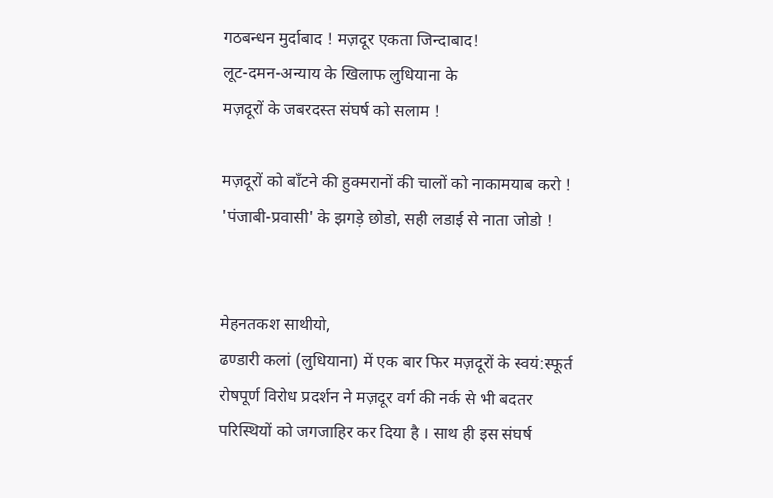गठबन्धन मुर्दाबाद ! मज़दूर एकता जिन्दाबाद!
लूट-दमन-अन्याय के खिलाफ लुधियाना के
मज़दूरों के जबरदस्त संघर्ष को सलाम !

मज़दूरों को बाँटने की हुक्मरानों की चालों को नाकामयाब करो !
'पंजाबी-प्रवासी' के झगड़े छोडो, सही लडाई से नाता जोडो !


मेहनतकश साथीयो,
ढण्डारी कलां (लुधियाना) में एक बार फिर मज़दूरों के स्वयं:स्फूर्त रोषपूर्ण विरोध प्रदर्शन ने मज़दूर वर्ग की नर्क से भी बदतर परिस्थियों को जगजाहिर कर दिया है । साथ ही इस संघर्ष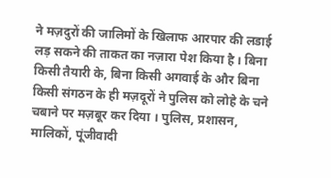ने मज़दुरों की जालिमों के खिलाफ आरपार की लडाई लड़ सकने की ताकत का नज़ारा पेश किया है । बिना किसी तैयारी के, बिना किसी अगवाई के और बिना किसी संगठन के ही मज़दूरों ने पुलिस को लोहे के चने चबाने पर मज़बूर कर दिया । पुलिस, प्रशासन, मालिकों, पूंजीवादी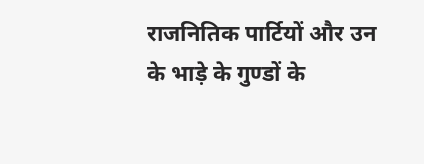राजनितिक पार्टियों और उन के भाड़े के गुण्डों के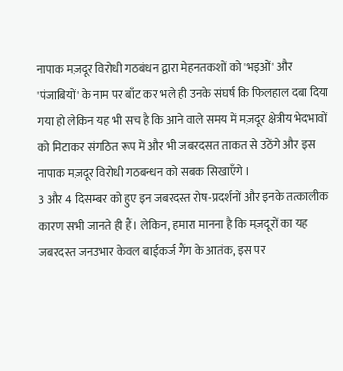नापाक मज़दूर विरोधी गठबंधन द्वारा मेहनतकशों को 'भइओं' और 'पंजाबियों' के नाम पर बाँट कर भले ही उनके संघर्ष कि फिलहाल दबा दिया गया हो लेकिन यह भी सच है कि आने वाले समय में मज़दूर क्षेत्रीय भेदभावों को मिटाकर संगठित रूप में और भी जबरदसत ताकत से उठेंगे और इस नापाक मज़दूर विरोधी गठबन्धन को सबक सिखाएँगे ।
3 और 4 दिसम्बर को हुए इन जबरदस्त रोष-प्रदर्शनों और इनके तत्कालीक कारण सभी जानते ही हैं। लेकिन, हमारा मानना है कि मज़दूरों का यह जबरदस्त जनउभार केवल बाईकर्ज गैंग के आतंक, इस पर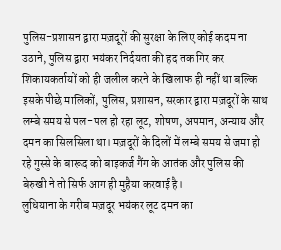पुलिस-प्रशासन द्वारा मज़दूरों की सुरक्षा के लिए कोई कदम ना उठाने, पुलिस द्वारा भयंकर निर्दयता की हद तक गिर कर शिकायकर्तायों को ही जलील करने के खिलाफ ही नहीं था बल्कि इसके पीछे मालिकों, पुलिस, प्रशासन, सरकार द्वारा मज़दूरों के साथ लम्बे समय से पल-पल हो रहा लूट, शोषण, अपमान, अन्याय और दमन का सिलसिला था। मज़दूरों के दिलों में लम्बे समय से जमा हो रहे गुस्से के बारूद को बाइकर्ज गैंग के आतंक और पुलिस की बेरुखी ने तो सिर्फ आग ही मुहैया करवाई है।
लुधियाना के गरीब मज़दूर भयंकर लूट दमन का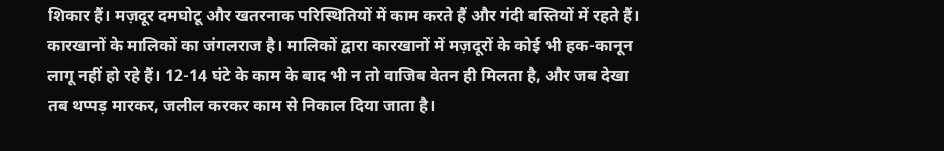शिकार हैं। मज़दूर दमघोटू और खतरनाक परिस्थितियों में काम करते हैं और गंदी बस्तियों में रहते हैं। कारखानों के मालिकों का जंगलराज है। मालिकों द्वारा कारखानों में मज़दूरों के कोई भी हक-कानून लागू नहीं हो रहे हैं। 12-14 घंटे के काम के बाद भी न तो वाजिब वेतन ही मिलता है, और जब देखा तब थप्पड़ मारकर, जलील करकर काम से निकाल दिया जाता है।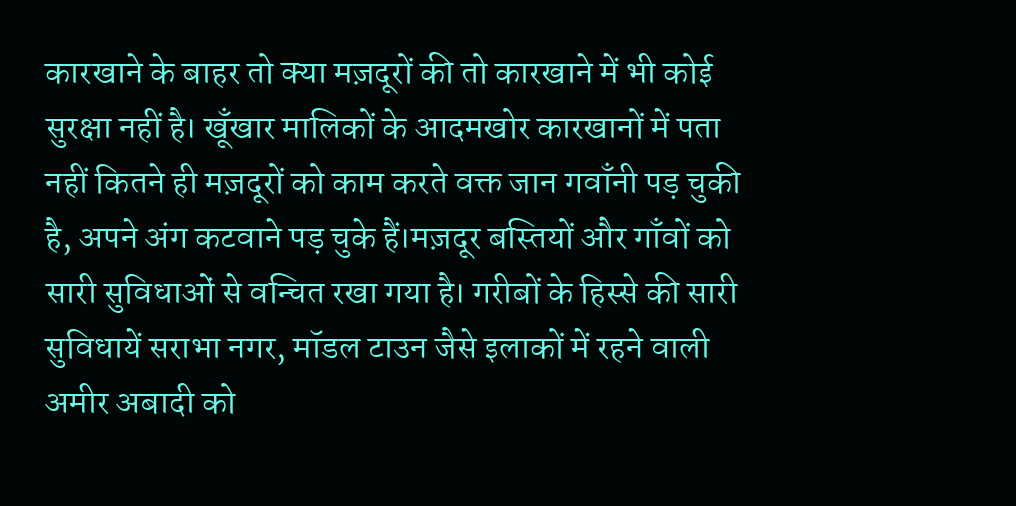कारखाने के बाहर तो क्या मज़दूरों की तो कारखाने में भी कोई सुरक्षा नहीं है। खूँखार मालिकों के आदमखोर कारखानों में पता नहीं कितने ही मज़दूरों को काम करते वक्त जान गवाँनी पड़ चुकी है, अपने अंग कटवाने पड़ चुके हैं।मज़दूर बस्तियों और गाँवों को सारी सुविधाओं से वन्चित रखा गया है। गरीबों के हिस्से की सारी सुविधायें सराभा नगर, मॉडल टाउन जैसे इलाकों में रहने वाली अमीर अबादी को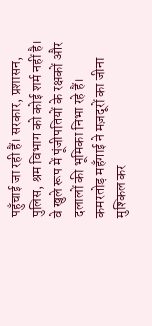पहुँचाई जा रही हैं। सरकार, प्रशासन, पुलिस, श्रम विभाग को कोई शर्म नहीं है। वे खुले रूप में पूंजीपतियों के रक्षकों और दलालों की भूमिका निभा रहे हैं। कमरतोड़ महँगाई ने मज़दूरों का जीना मुश्किल कर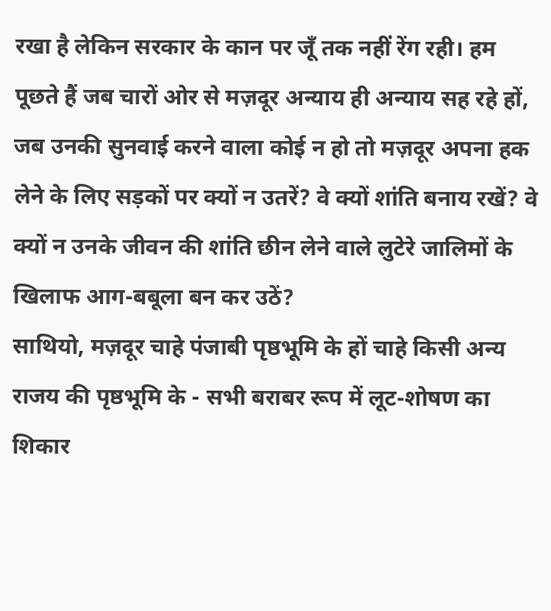रखा है लेकिन सरकार के कान पर जूँ तक नहीं रेंग रही। हम पूछते हैं जब चारों ओर से मज़दूर अन्याय ही अन्याय सह रहे हों, जब उनकी सुनवाई करने वाला कोई न हो तो मज़दूर अपना हक लेने के लिए सड़कों पर क्यों न उतरें? वे क्यों शांति बनाय रखें? वे क्यों न उनके जीवन की शांति छीन लेने वाले लुटेरे जालिमों के खिलाफ आग-बबूला बन कर उठें?
साथियो, मज़दूर चाहे पंजाबी पृष्ठभूमि के हों चाहे किसी अन्य राजय की पृष्ठभूमि के - सभी बराबर रूप में लूट-शोषण का शिकार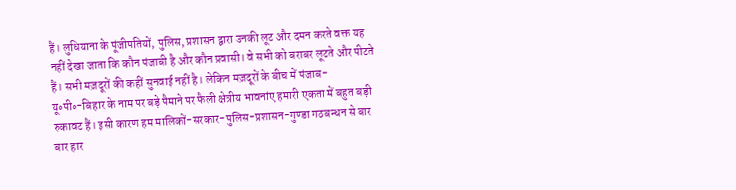हैं। लुधियाना के पूंजीपतियों, पुलिस, प्रशासन द्वारा उनकी लूट और दमन करते वक्त यह नहीं देखा जाता कि कौन पंजाबी है और कौन प्रवासी। वे सभी को बराबर लूटते और पीटते हैं। सभी मज़दूरों की कहीं सुनवाई नहीं है। लेकिन मज़दूरों के बीच में पंजाब-यू॰पी॰-बिहार के नाम पर बड़े पैमाने पर फैली क्षेत्रीय भावनांए हमारी एकता में बहुत बड़ी रुकावट हैं। इसी कारण हम मालिकों-सरकार-पुलिस-प्रशासन-गुण्डा गठबन्धन से बार बार हार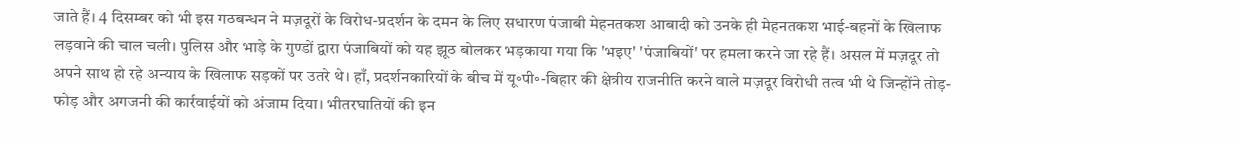जाते हैं। 4 दिसम्बर को भी इस गठबन्धन ने मज़दूरों के विरोध-प्रदर्शन के दमन के लिए सधारण पंजाबी मेहनतकश आबादी को उनके ही मेहनतकश भाई-बहनों के खिलाफ लड़वाने की चाल चली। पुलिस और भाड़े के गुण्डों द्वारा पंजाबियों को यह झूठ बोलकर भड़काया गया कि 'भइए' 'पंजाबियों' पर हमला करने जा रहे हैं। असल में मज़दूर तो अपने साथ हो रहे अन्याय के खिलाफ सड़कों पर उतरे थे। हाँ, प्रदर्शनकारियों के बीच में यू॰पी॰-बिहार की क्षेत्रीय राजनीति करने वाले मज़दूर विरोधी तत्व भी थे जिन्होंने तोड़-फोड़ और अगजनी की कार्रवाईयों को अंजाम दिया। भीतरघातियों की इन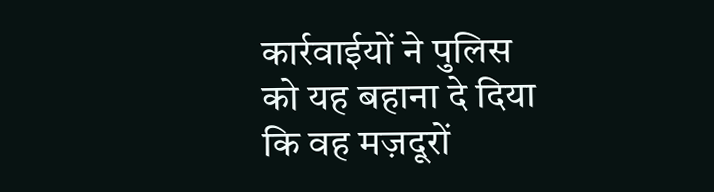कार्रवाईयों ने पुलिस को यह बहाना दे दिया कि वह मज़दूरों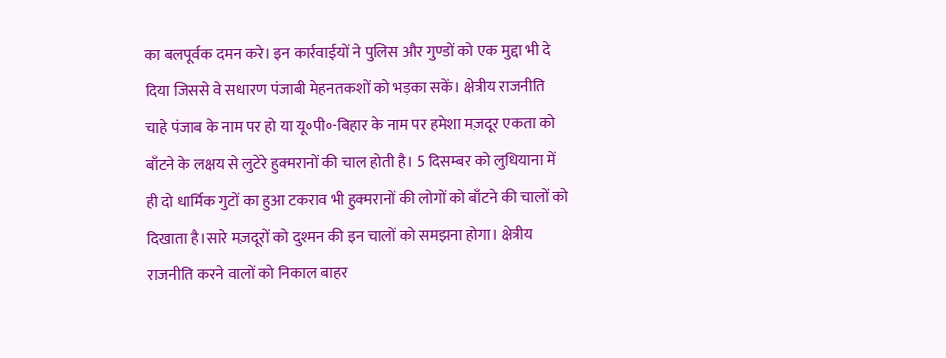का बलपूर्वक दमन करे। इन कार्रवाईयों ने पुलिस और गुण्डों को एक मुद्दा भी दे दिया जिससे वे सधारण पंजाबी मेहनतकशों को भड़का सकें। क्षेत्रीय राजनीति चाहे पंजाब के नाम पर हो या यू॰पी॰-बिहार के नाम पर हमेशा मज़दूर एकता को बाँटने के लक्षय से लुटेरे हुक्मरानों की चाल होती है। 5 दिसम्बर को लुधियाना में ही दो धार्मिक गुटों का हुआ टकराव भी हुक्मरानों की लोगों को बाँटने की चालों को दिखाता है।सारे मज़दूरों को दुश्मन की इन चालों को समझना होगा। क्षेत्रीय राजनीति करने वालों को निकाल बाहर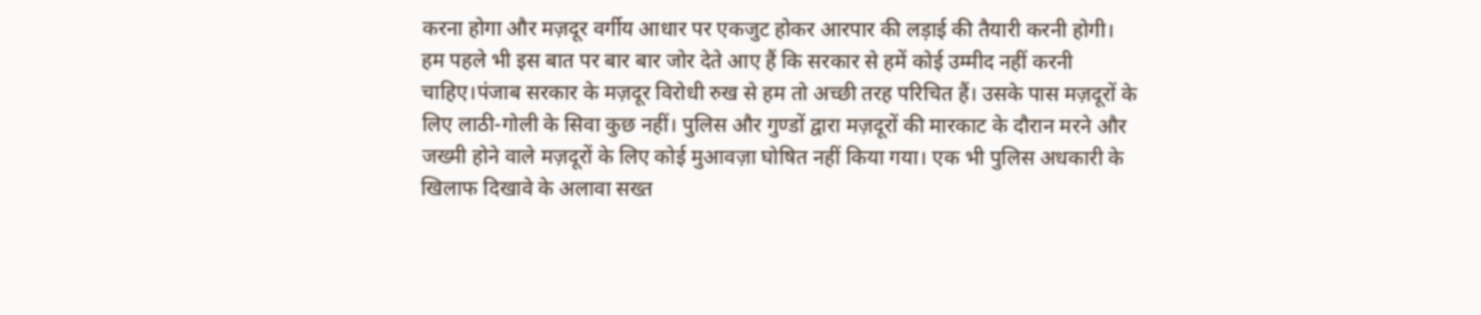करना होगा और मज़दूर वर्गीय आधार पर एकजुट होकर आरपार की लड़ाई की तैयारी करनी होगी।
हम पहले भी इस बात पर बार बार जोर देते आए हैं कि सरकार से हमें कोई उम्मीद नहीं करनी चाहिए।पंजाब सरकार के मज़दूर विरोधी रुख से हम तो अच्छी तरह परिचित हैं। उसके पास मज़दूरों के लिए लाठी-गोली के सिवा कुछ नहीं। पुलिस और गुण्डों द्वारा मज़दूरों की मारकाट के दौरान मरने और जख्मी होने वाले मज़दूरों के लिए कोई मुआवज़ा घोषित नहीं किया गया। एक भी पुलिस अधकारी के खिलाफ दिखावे के अलावा सख्त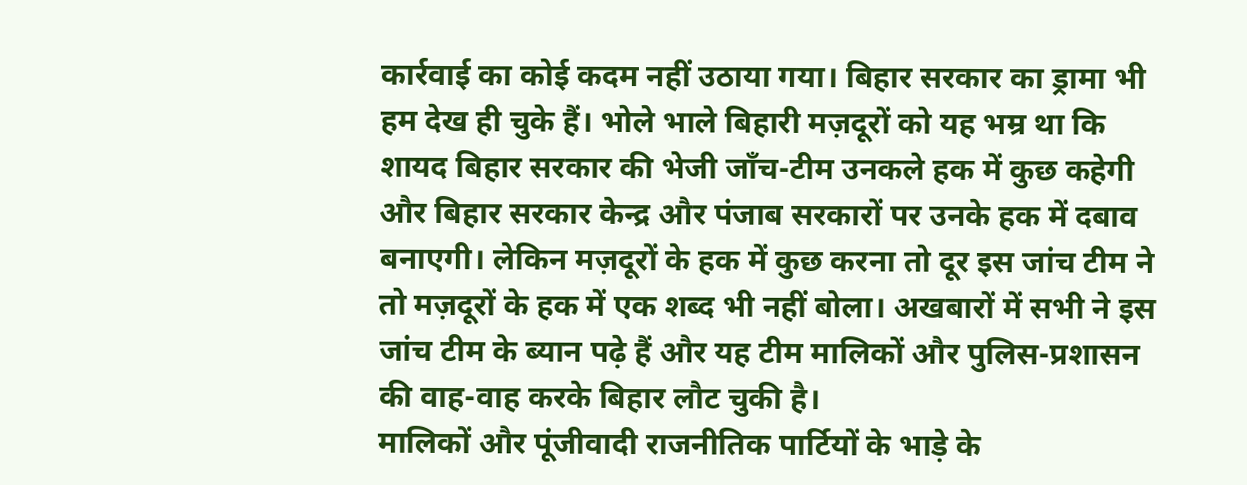कार्रवाई का कोई कदम नहीं उठाया गया। बिहार सरकार का ड्रामा भी हम देख ही चुके हैं। भोले भाले बिहारी मज़दूरों को यह भम्र था कि शायद बिहार सरकार की भेजी जाँच-टीम उनकले हक में कुछ कहेगी और बिहार सरकार केन्द्र और पंजाब सरकारों पर उनके हक में दबाव बनाएगी। लेकिन मज़दूरों के हक में कुछ करना तो दूर इस जांच टीम ने तो मज़दूरों के हक में एक शब्द भी नहीं बोला। अखबारों में सभी ने इस जांच टीम के ब्यान पढ़े हैं और यह टीम मालिकों और पुलिस-प्रशासन की वाह-वाह करके बिहार लौट चुकी है।
मालिकों और पूंजीवादी राजनीतिक पार्टियों के भाड़े के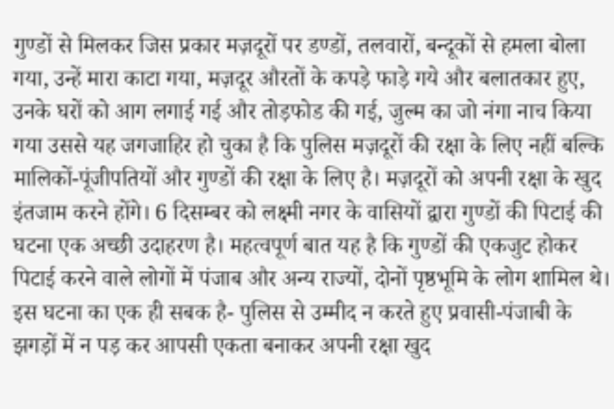गुण्डों से मिलकर जिस प्रकार मज़दूरों पर डण्डों, तलवारों, बन्दूकों से हमला बोला गया, उन्हें मारा काटा गया, मज़दूर औरतों के कपड़े फाड़े गये और बलातकार हुए, उनके घरों को आग लगाई गई और तोड़फोड की गई, जुल्म का जो नंगा नाच किया गया उससे यह जगजाहिर हो चुका है कि पुलिस मज़दूरों की रक्षा के लिए नहीं बल्कि मालिकों-पूंजीपतियों और गुण्डों की रक्षा के लिए है। मज़दूरों को अपनी रक्षा के खुद इंतजाम करने होंगे। 6 दिसम्बर को लक्ष्मी नगर के वासियों द्वारा गुण्डों की पिटाई की घटना एक अच्छी उदाहरण है। महत्वपूर्ण बात यह है कि गुण्डों की एकजुट होकर पिटाई करने वाले लोगों में पंजाब और अन्य राज्यों, दोनों पृष्ठभूमि के लोग शामिल थे। इस घटना का एक ही सबक है- पुलिस से उम्मीद न करते हुए प्रवासी-पंजाबी के झगड़ों में न पड़ कर आपसी एकता बनाकर अपनी रक्षा खुद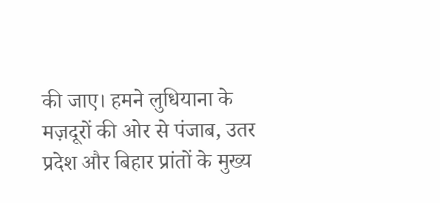की जाए। हमने लुधियाना के मज़दूरों की ओर से पंजाब, उतर प्रदेश और बिहार प्रांतों के मुख्य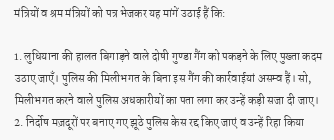मंत्रियों व श्रम मंत्रियों को पत्र भेजकर यह मांगें उठाई हैं कि:

1. लुधियाना की हालत बिगाड़ने वाले दोषी गुण्डा गैंग को पकड़ने के लिए पुख्ता कदम उठाए जाएँ। पुलिस की मिलीभगत के बिना इस गैंग की कार्रवाईयां असम्व हैं। सो, मिलीभगत करने वाले पुलिस अधकारीयों का पता लगा कर उन्हें कड़ी सजा दी जाए।
2. निर्दोष मज़दूरों पर बनाए गए झूठे पुलिस केस रद्द किए जाएं व उन्हें रिहा किया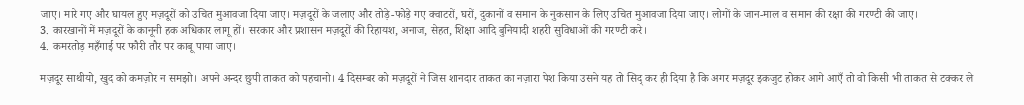जाए। मारे गए और घायल हुए मज़दूरों को उचित मुआवजा दिया जाए। मज़दूरों के जलाए और तोड़े-फोड़े गए क्वाटरों, घरों, दुकानों व समान के नुकसान के लिए उचित मुआवजा दिया जाए। लोगों के जान-माल व समान की रक्षा की गरण्टी की जाए।
3. कारखानों में मज़दूरों के कानूनी हक अधिकार लागू हों। सरकार और प्रशासन मज़दूरों की रिहायश, अनाज, सेहत, शिक्षा आदि बुनियादी शहरी सुविधाओं की गरण्टी करे।
4. कमरतोड़ महँगाई पर फौरी तौर पर काबू पाया जाए।

मज़दूर साथीयो, खुद को कमज़ोर न समझो। अपने अन्दर छुपी ताकत को पहचानो। 4 दिसम्बर को मज़दूरों ने जिस शानदार ताकत का नज़ारा पेश किया उसने यह तो सिद् कर ही दिया है कि अगर मज़दूर इकजुट होकर आगे आएँ तो वो किसी भी ताकत से टक्कर ले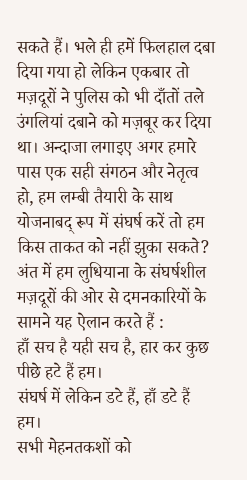सकते हैं। भले ही हमें फिलहाल दबा दिया गया हो लेकिन एकबार तो मज़दूरों ने पुलिस को भी दाँतों तले उंगलियां दबाने को मज़बूर कर दिया था। अन्दाजा लगाइए अगर हमारे पास एक सही संगठन और नेतृत्व हो, हम लम्बी तैयारी के साथ योजनाबद् रूप में संघर्ष करें तो हम किस ताकत को नहीं झुका सकते? अंत में हम लुधियाना के संघर्षशील मज़दूरों की ओर से दमनकारियों के सामने यह ऐलान करते हैं :
हाँ सच है यही सच है, हार कर कुछ पीछे हटे हैं हम।
संघर्ष में लेकिन डटे हैं, हाँ डटे हैं हम।
सभी मेहनतकशों को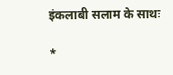इंकलाबी सलाम के साथः

*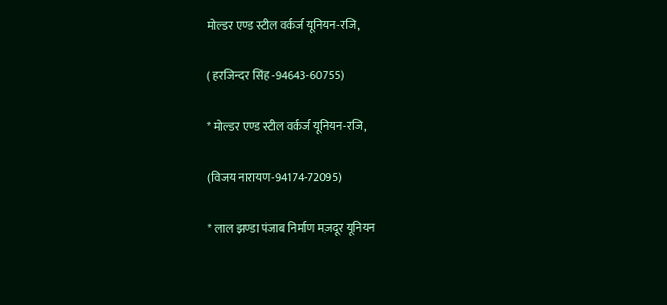मोल्डर एण्ड स्टील वर्कर्ज यूनियन-रजि,

( हरजिन्दर सिंह -94643-60755)

* मोल्डर एण्ड स्टील वर्कर्ज यूनियन-रजि,

(विजय नारायण-94174-72095)

* लाल झण्डा पंजाब निर्माण मज़दूर यूनियन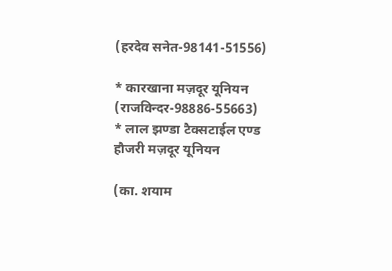(हरदेव सनेत-98141-51556)

* कारखाना मज़दूर यूनियन (राजविन्दर-98886-55663)
* लाल झण्डा टैक्सटाईल एण्ड हौजरी मज़दूर यूनियन

(का. शयाम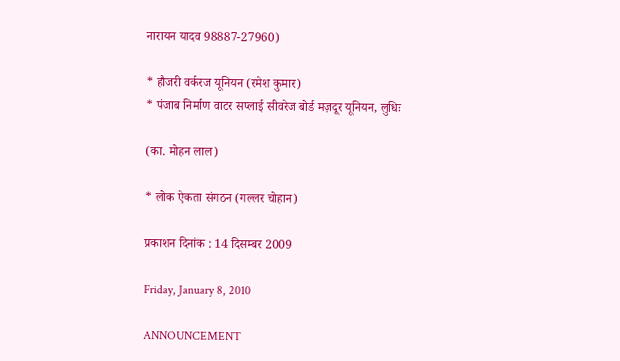नारायन यादव 98887-27960)

* हौजरी वर्करज यूनियन (रमेश कुमार)
* पंजाब निर्माण वाटर सप्लाई सीवरेज बोर्ड मज़दूर यूनियन, लुधिः

(का. मोहन लाल)

* लोक ऐकता संगठन (गल्लर चोहान)

प्रकाशन दिनांक : 14 दिसम्बर 2009

Friday, January 8, 2010

ANNOUNCEMENT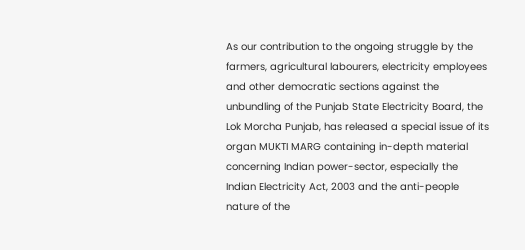As our contribution to the ongoing struggle by the farmers, agricultural labourers, electricity employees and other democratic sections against the unbundling of the Punjab State Electricity Board, the Lok Morcha Punjab, has released a special issue of its organ MUKTI MARG containing in-depth material concerning Indian power-sector, especially the Indian Electricity Act, 2003 and the anti-people nature of the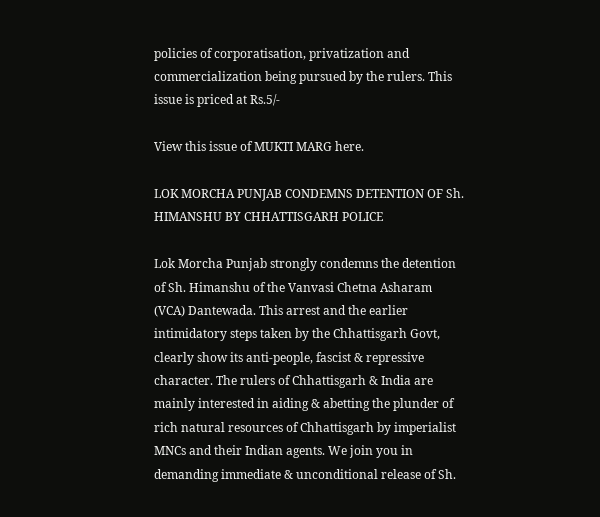policies of corporatisation, privatization and commercialization being pursued by the rulers. This issue is priced at Rs.5/-

View this issue of MUKTI MARG here.

LOK MORCHA PUNJAB CONDEMNS DETENTION OF Sh. HIMANSHU BY CHHATTISGARH POLICE

Lok Morcha Punjab strongly condemns the detention of Sh. Himanshu of the Vanvasi Chetna Asharam (VCA) Dantewada. This arrest and the earlier intimidatory steps taken by the Chhattisgarh Govt, clearly show its anti-people, fascist & repressive character. The rulers of Chhattisgarh & India are mainly interested in aiding & abetting the plunder of rich natural resources of Chhattisgarh by imperialist MNCs and their Indian agents. We join you in demanding immediate & unconditional release of Sh.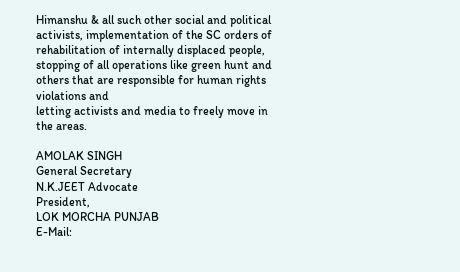Himanshu & all such other social and political activists, implementation of the SC orders of rehabilitation of internally displaced people, stopping of all operations like green hunt and others that are responsible for human rights violations and
letting activists and media to freely move in the areas.

AMOLAK SINGH
General Secretary
N.K.JEET Advocate
President,
LOK MORCHA PUNJAB
E-Mail: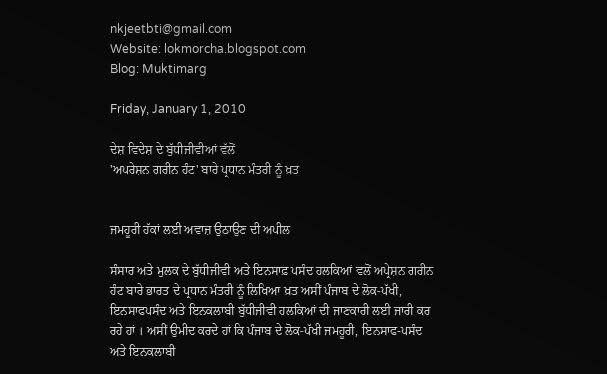nkjeetbti@gmail.com
Website: lokmorcha.blogspot.com
Blog: Muktimarg

Friday, January 1, 2010

ਦੇਸ਼ ਵਿਦੇਸ਼ ਦੇ ਬੁੱਧੀਜੀਵੀਆਂ ਵੱਲੋਂ
'ਅਪਰੇਸ਼ਨ ਗਰੀਨ ਹੰਟ' ਬਾਰੇ ਪ੍ਰਧਾਨ ਮੰਤਰੀ ਨੂੰ ਖ਼ਤ


ਜਮਹੂਰੀ ਹੱਕਾਂ ਲਈ ਅਵਾਜ਼ ਉਠਾਉਣ ਦੀ ਅਪੀਲ

ਸੰਸਾਰ ਅਤੇ ਮੁਲਕ ਦੇ ਬੁੱਧੀਜੀਵੀ ਅਤੇ ਇਨਸਾਫ਼ ਪਸੰਦ ਹਲਕਿਆਂ ਵਲੋਂ ਅਪ੍ਰੇਸ਼ਨ ਗਰੀਨ ਹੰਟ ਬਾਰੇ ਭਾਰਤ ਦੇ ਪ੍ਰਧਾਨ ਮੰਤਰੀ ਨੂੰ ਲਿਖਿਆ ਖ਼ਤ ਅਸੀਂ ਪੰਜਾਬ ਦੇ ਲੋਕ-ਪੱਖੀ, ਇਨਸਾਫਪਸੰਦ ਅਤੇ ਇਨਕਲਾਬੀ ਬੁੱਧੀਜੀਵੀ ਹਲਕਿਆਂ ਦੀ ਜਾਣਕਾਰੀ ਲਈ ਜਾਰੀ ਕਰ ਰਹੇ ਹਾਂ । ਅਸੀਂ ਉਮੀਦ ਕਰਦੇ ਹਾਂ ਕਿ ਪੰਜਾਬ ਦੇ ਲੋਕ-ਪੱਖੀ ਜਮਹੂਰੀ, ਇਨਸਾਫ-ਪਸੰਦ ਅਤੇ ਇਨਕਲਾਬੀ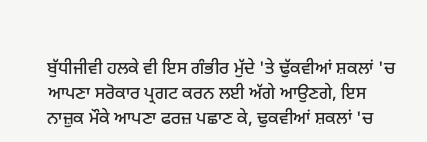ਬੁੱਧੀਜੀਵੀ ਹਲਕੇ ਵੀ ਇਸ ਗੰਭੀਰ ਮੁੱਦੇ 'ਤੇ ਢੁੱਕਵੀਆਂ ਸ਼ਕਲਾਂ 'ਚ ਆਪਣਾ ਸਰੋਕਾਰ ਪ੍ਰਗਟ ਕਰਨ ਲਈ ਅੱਗੇ ਆਉਣਗੇ, ਇਸ ਨਾਜ਼ੁਕ ਮੌਕੇ ਆਪਣਾ ਫਰਜ਼ ਪਛਾਣ ਕੇ, ਢੁਕਵੀਆਂ ਸ਼ਕਲਾਂ 'ਚ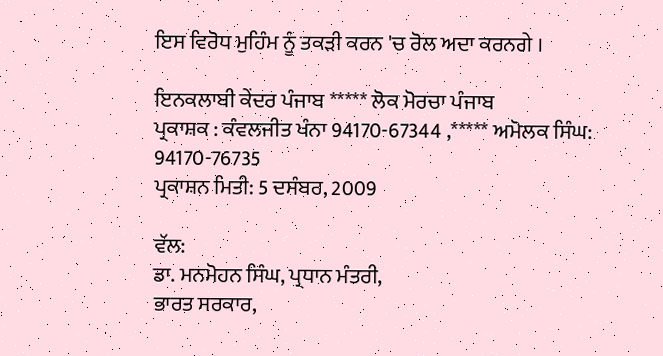ਇਸ ਵਿਰੋਧ ਮੁਹਿੰਮ ਨੂੰ ਤਕੜੀ ਕਰਨ 'ਚ ਰੋਲ ਅਦਾ ਕਰਨਗੇ ।

ਇਨਕਲਾਬੀ ਕੇਂਦਰ ਪੰਜਾਬ ***** ਲੋਕ ਮੋਰਚਾ ਪੰਜਾਬ
ਪ੍ਰਕਾਸ਼ਕ : ਕੰਵਲਜੀਤ ਖੰਨਾ 94170-67344 ,***** ਅਮੋਲਕ ਸਿੰਘ: 94170-76735
ਪ੍ਰਕਾਸ਼ਨ ਮਿਤੀ: 5 ਦਸੰਬਰ, 2009

ਵੱਲ:
ਡਾ. ਮਨਮੋਹਨ ਸਿੰਘ, ਪ੍ਰਧਾਨ ਮੰਤਰੀ,
ਭਾਰਤ ਸਰਕਾਰ,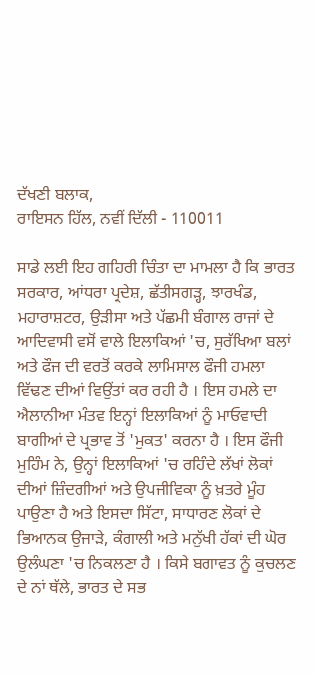ਦੱਖਣੀ ਬਲਾਕ,
ਰਾਇਸਨ ਹਿੱਲ, ਨਵੀਂ ਦਿੱਲੀ - 110011

ਸਾਡੇ ਲਈ ਇਹ ਗਹਿਰੀ ਚਿੰਤਾ ਦਾ ਮਾਮਲਾ ਹੈ ਕਿ ਭਾਰਤ ਸਰਕਾਰ, ਆਂਧਰਾ ਪ੍ਰਦੇਸ਼, ਛੱਤੀਸਗੜ੍ਹ, ਝਾਰਖੰਡ, ਮਹਾਰਾਸ਼ਟਰ, ਉੜੀਸਾ ਅਤੇ ਪੱਛਮੀ ਬੰਗਾਲ ਰਾਜਾਂ ਦੇ ਆਦਿਵਾਸੀ ਵਸੋਂ ਵਾਲੇ ਇਲਾਕਿਆਂ 'ਚ, ਸੁਰੱਖਿਆ ਬਲਾਂ ਅਤੇ ਫੌਜ ਦੀ ਵਰਤੋਂ ਕਰਕੇ ਲਾਮਿਸਾਲ ਫੌਜੀ ਹਮਲਾ ਵਿੱਢਣ ਦੀਆਂ ਵਿਉਂਤਾਂ ਕਰ ਰਹੀ ਹੈ । ਇਸ ਹਮਲੇ ਦਾ ਐਲਾਨੀਆ ਮੰਤਵ ਇਨ੍ਹਾਂ ਇਲਾਕਿਆਂ ਨੂੰ ਮਾਓਵਾਦੀ ਬਾਗੀਆਂ ਦੇ ਪ੍ਰਭਾਵ ਤੋਂ 'ਮੁਕਤ' ਕਰਨਾ ਹੈ । ਇਸ ਫੌਜੀ ਮੁਹਿੰਮ ਨੇ, ਉਨ੍ਹਾਂ ਇਲਾਕਿਆਂ 'ਚ ਰਹਿੰਦੇ ਲੱਖਾਂ ਲੋਕਾਂ ਦੀਆਂ ਜ਼ਿੰਦਗੀਆਂ ਅਤੇ ਉਪਜੀਵਿਕਾ ਨੂੰ ਖ਼ਤਰੇ ਮੂੰਹ ਪਾਉਣਾ ਹੈ ਅਤੇ ਇਸਦਾ ਸਿੱਟਾ, ਸਾਧਾਰਣ ਲੋਕਾਂ ਦੇ ਭਿਆਨਕ ਉਜਾੜੇ, ਕੰਗਾਲੀ ਅਤੇ ਮਨੁੱਖੀ ਹੱਕਾਂ ਦੀ ਘੋਰ ਉਲੰਘਣਾ 'ਚ ਨਿਕਲਣਾ ਹੈ । ਕਿਸੇ ਬਗਾਵਤ ਨੂੰ ਕੁਚਲਣ ਦੇ ਨਾਂ ਥੱਲੇ, ਭਾਰਤ ਦੇ ਸਭ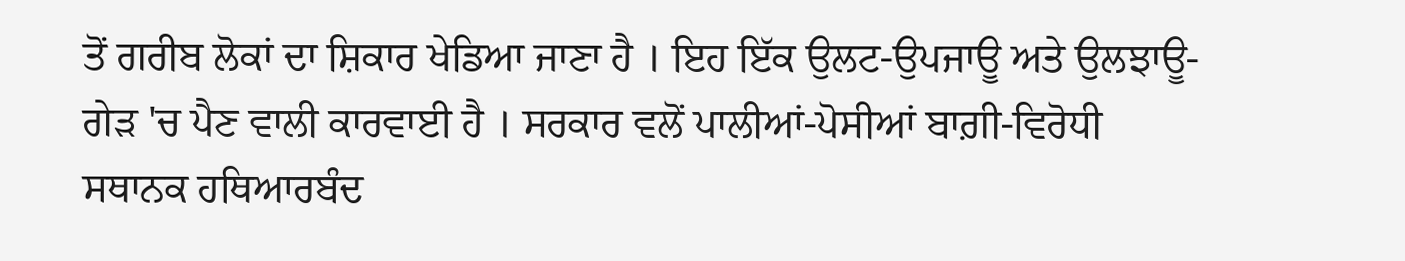ਤੋਂ ਗਰੀਬ ਲੋਕਾਂ ਦਾ ਸ਼ਿਕਾਰ ਖੇਡਿਆ ਜਾਣਾ ਹੈ । ਇਹ ਇੱਕ ਉਲਟ-ਉਪਜਾਊ ਅਤੇ ਉਲਝਾਊ-ਗੇੜ 'ਚ ਪੈਣ ਵਾਲੀ ਕਾਰਵਾਈ ਹੈ । ਸਰਕਾਰ ਵਲੋਂ ਪਾਲੀਆਂ-ਪੋਸੀਆਂ ਬਾਗ਼ੀ-ਵਿਰੋਧੀ ਸਥਾਨਕ ਹਥਿਆਰਬੰਦ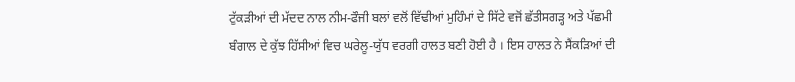ਟੁੱਕੜੀਆਂ ਦੀ ਮੱਦਦ ਨਾਲ ਨੀਮ-ਫੌਜੀ ਬਲਾਂ ਵਲੋਂ ਵਿੱਢੀਆਂ ਮੁਹਿੰਮਾਂ ਦੇ ਸਿੱਟੇ ਵਜੋਂ ਛੱਤੀਸਗੜ੍ਹ ਅਤੇ ਪੱਛਮੀ ਬੰਗਾਲ ਦੇ ਕੁੱਝ ਹਿੱਸੀਆਂ ਵਿਚ ਘਰੇਲੂ-ਯੁੱਧ ਵਰਗੀ ਹਾਲਤ ਬਣੀ ਹੋਈ ਹੈ । ਇਸ ਹਾਲਤ ਨੇ ਸੈਂਕੜਿਆਂ ਦੀ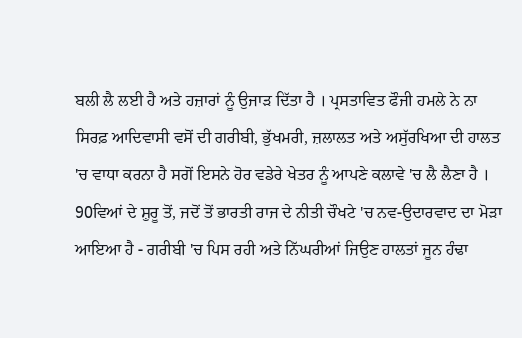ਬਲੀ ਲੈ ਲਈ ਹੈ ਅਤੇ ਹਜ਼ਾਰਾਂ ਨੂੰ ਉਜਾੜ ਦਿੱਤਾ ਹੈ । ਪ੍ਰਸਤਾਵਿਤ ਫੌਜੀ ਹਮਲੇ ਨੇ ਨਾ ਸਿਰਫ਼ ਆਦਿਵਾਸੀ ਵਸੋਂ ਦੀ ਗਰੀਬੀ, ਭੁੱਖਮਰੀ, ਜ਼ਲਾਲਤ ਅਤੇ ਅਸੁੱਰਖਿਆ ਦੀ ਹਾਲਤ 'ਚ ਵਾਧਾ ਕਰਨਾ ਹੈ ਸਗੋਂ ਇਸਨੇ ਹੋਰ ਵਡੇਰੇ ਖੇਤਰ ਨੂੰ ਆਪਣੇ ਕਲਾਵੇ 'ਚ ਲੈ ਲੈਣਾ ਹੈ ।
90ਵਿਆਂ ਦੇ ਸ਼ੁਰੂ ਤੋਂ, ਜਦੋਂ ਤੋਂ ਭਾਰਤੀ ਰਾਜ ਦੇ ਨੀਤੀ ਚੌਖਟੇ 'ਚ ਨਵ-ਉਦਾਰਵਾਦ ਦਾ ਮੋੜਾ ਆਇਆ ਹੈ - ਗਰੀਬੀ 'ਚ ਪਿਸ ਰਹੀ ਅਤੇ ਨਿੱਘਰੀਆਂ ਜਿਉਣ ਹਾਲਤਾਂ ਜੂਨ ਹੰਢਾ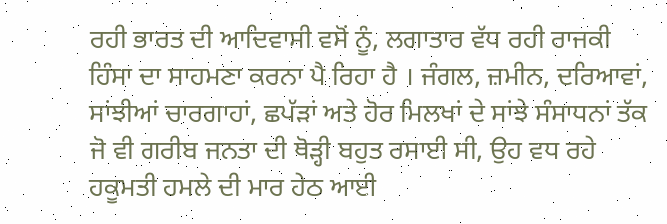ਰਹੀ ਭਾਰਤ ਦੀ ਆਦਿਵਾਸੀ ਵਸੋਂ ਨੂੰ, ਲਗਾਤਾਰ ਵੱਧ ਰਹੀ ਰਾਜਕੀ ਹਿੰਸਾ ਦਾ ਸਾਹਮਣਾ ਕਰਨਾ ਪੈ ਰਿਹਾ ਹੈ । ਜੰਗਲ, ਜ਼ਮੀਨ, ਦਰਿਆਵਾਂ, ਸਾਂਝੀਆਂ ਚਾਰਗਾਹਾਂ, ਛਪੱੜਾਂ ਅਤੇ ਹੋਰ ਮਿਲਖਾਂ ਦੇ ਸਾਂਝੇ ਸੰਸਾਧਨਾਂ ਤੱਕ ਜੋ ਵੀ ਗਰੀਬ ਜਨਤਾ ਦੀ ਥੋੜ੍ਹੀ ਬਹੁਤ ਰਸਾਈ ਸੀ, ਉਹ ਵਧ ਰਹੇ ਹਕੂਮਤੀ ਹਮਲੇ ਦੀ ਮਾਰ ਹੇਠ ਆਈ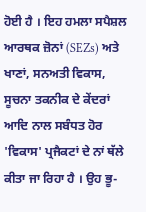ਹੋਈ ਹੈ । ਇਹ ਹਮਲਾ ਸਪੈਸ਼ਲ ਆਰਥਕ ਜ਼ੋਨਾਂ (SEZs) ਅਤੇ ਖਾਣਾਂ, ਸਨਅਤੀ ਵਿਕਾਸ, ਸੂਚਨਾ ਤਕਨੀਕ ਦੇ ਕੇਂਦਰਾਂ ਆਦਿ ਨਾਲ ਸਬੰਧਤ ਹੋਰ 'ਵਿਕਾਸ' ਪ੍ਰਜੈਕਟਾਂ ਦੇ ਨਾਂ ਥੱਲੇ ਕੀਤਾ ਜਾ ਰਿਹਾ ਹੈ । ਉਹ ਭੂ-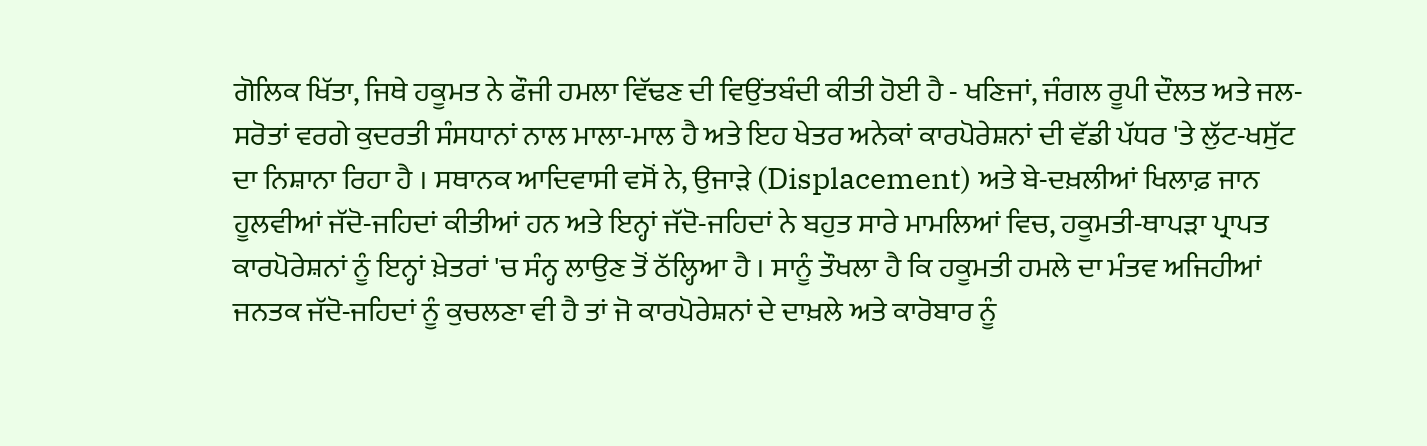ਗੋਲਿਕ ਖਿੱਤਾ, ਜਿਥੇ ਹਕੂਮਤ ਨੇ ਫੌਜੀ ਹਮਲਾ ਵਿੱਢਣ ਦੀ ਵਿਉਂਤਬੰਦੀ ਕੀਤੀ ਹੋਈ ਹੈ - ਖਣਿਜਾਂ, ਜੰਗਲ ਰੂਪੀ ਦੌਲਤ ਅਤੇ ਜਲ-ਸਰੋਤਾਂ ਵਰਗੇ ਕੁਦਰਤੀ ਸੰਸਧਾਨਾਂ ਨਾਲ ਮਾਲਾ-ਮਾਲ ਹੈ ਅਤੇ ਇਹ ਖੇਤਰ ਅਨੇਕਾਂ ਕਾਰਪੋਰੇਸ਼ਨਾਂ ਦੀ ਵੱਡੀ ਪੱਧਰ 'ਤੇ ਲੁੱਟ-ਖਸੁੱਟ ਦਾ ਨਿਸ਼ਾਨਾ ਰਿਹਾ ਹੈ । ਸਥਾਨਕ ਆਦਿਵਾਸੀ ਵਸੋਂ ਨੇ, ਉਜਾੜੇ (Displacement) ਅਤੇ ਬੇ-ਦਖ਼ਲੀਆਂ ਖਿਲਾਫ਼ ਜਾਨ ਹੂਲਵੀਆਂ ਜੱਦੋ-ਜਹਿਦਾਂ ਕੀਤੀਆਂ ਹਨ ਅਤੇ ਇਨ੍ਹਾਂ ਜੱਦੋ-ਜਹਿਦਾਂ ਨੇ ਬਹੁਤ ਸਾਰੇ ਮਾਮਲਿਆਂ ਵਿਚ, ਹਕੂਮਤੀ-ਥਾਪੜਾ ਪ੍ਰਾਪਤ ਕਾਰਪੋਰੇਸ਼ਨਾਂ ਨੂੰ ਇਨ੍ਹਾਂ ਖ਼ੇਤਰਾਂ 'ਚ ਸੰਨ੍ਹ ਲਾਉਣ ਤੋਂ ਠੱਲ੍ਹਿਆ ਹੈ । ਸਾਨੂੰ ਤੌਖਲਾ ਹੈ ਕਿ ਹਕੂਮਤੀ ਹਮਲੇ ਦਾ ਮੰਤਵ ਅਜਿਹੀਆਂ ਜਨਤਕ ਜੱਦੋ-ਜਹਿਦਾਂ ਨੂੰ ਕੁਚਲਣਾ ਵੀ ਹੈ ਤਾਂ ਜੋ ਕਾਰਪੋਰੇਸ਼ਨਾਂ ਦੇ ਦਾਖ਼ਲੇ ਅਤੇ ਕਾਰੋਬਾਰ ਨੂੰ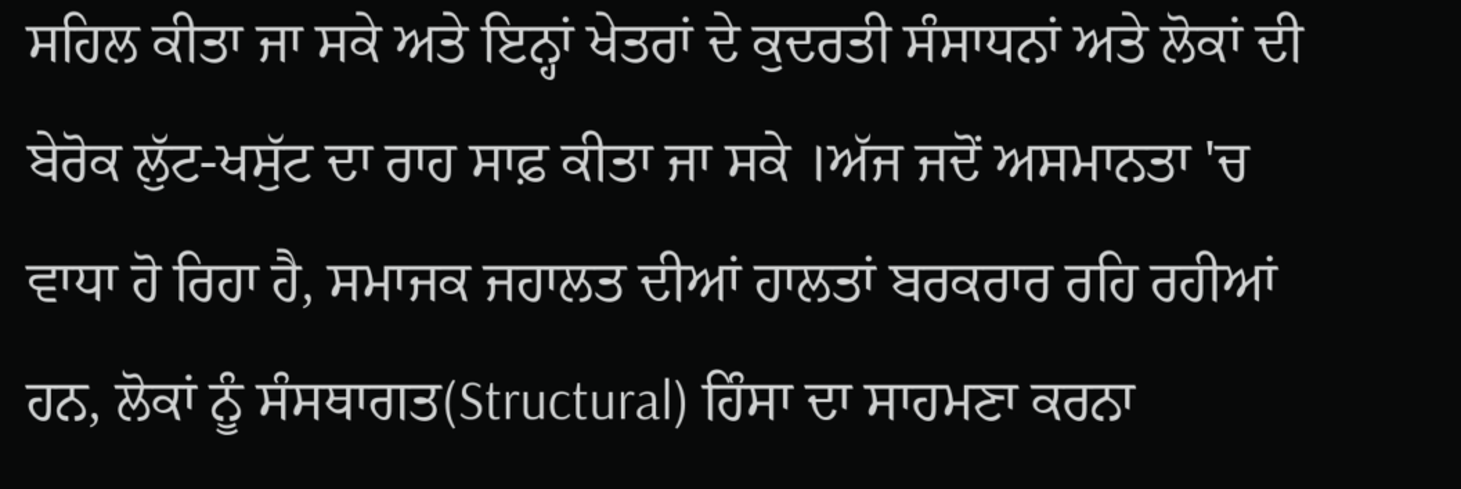ਸਹਿਲ ਕੀਤਾ ਜਾ ਸਕੇ ਅਤੇ ਇਨ੍ਹਾਂ ਖੇਤਰਾਂ ਦੇ ਕੁਦਰਤੀ ਸੰਸਾਧਨਾਂ ਅਤੇ ਲੋਕਾਂ ਦੀ ਬੇਰੋਕ ਲੁੱਟ-ਖਸੁੱਟ ਦਾ ਰਾਹ ਸਾਫ਼ ਕੀਤਾ ਜਾ ਸਕੇ ।ਅੱਜ ਜਦੋਂ ਅਸਮਾਨਤਾ 'ਚ ਵਾਧਾ ਹੋ ਰਿਹਾ ਹੈ, ਸਮਾਜਕ ਜਹਾਲਤ ਦੀਆਂ ਹਾਲਤਾਂ ਬਰਕਰਾਰ ਰਹਿ ਰਹੀਆਂ ਹਨ, ਲੋਕਾਂ ਨੂੰ ਸੰਸਥਾਗਤ(Structural) ਹਿੰਸਾ ਦਾ ਸਾਹਮਣਾ ਕਰਨਾ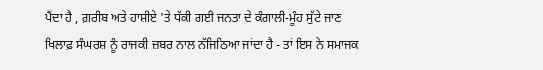ਪੈਂਦਾ ਹੈ , ਗ਼ਰੀਬ ਅਤੇ ਹਾਸ਼ੀਏ 'ਤੇ ਧੱਕੀ ਗਈ ਜਨਤਾ ਦੇ ਕੰਗਾਲੀ-ਮੂੰਹ ਸੁੱਟੇ ਜਾਣ ਖਿਲਾਫ਼ ਸੰਘਰਸ਼ ਨੂੰ ਰਾਜਕੀ ਜ਼ਬਰ ਨਾਲ ਨੱਜਿਠਿਆ ਜਾਂਦਾ ਹੈ - ਤਾਂ ਇਸ ਨੇ ਸਮਾਜਕ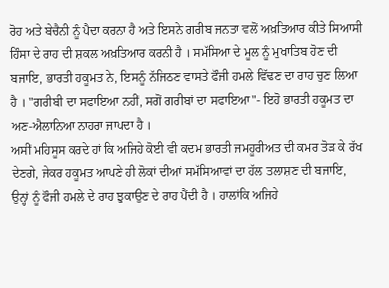ਰੋਹ ਅਤੇ ਬੇਚੈਨੀ ਨੂੰ ਪੈਦਾ ਕਰਨਾ ਹੈ ਅਤੇ ਇਸਨੇ ਗਰੀਬ ਜਨਤਾ ਵਲੋਂ ਅਖ਼ਤਿਆਰ ਕੀਤੇ ਸਿਆਸੀ ਹਿੰਸਾ ਦੇ ਰਾਹ ਦੀ ਸ਼ਕਲ ਅਖ਼ਤਿਆਰ ਕਰਨੀ ਹੈ । ਸਮੱਸਿਆ ਦੇ ਮੂਲ ਨੂੰ ਮੁਖਾਤਿਬ ਹੋਣ ਦੀ ਬਜਾਇ, ਭਾਰਤੀ ਹਕੂਮਤ ਨੇ, ਇਸਨੂੰ ਨੱਜਿਠਣ ਵਾਸਤੇ ਫੌਜੀ ਹਮਲੇ ਵਿੱਢਣ ਦਾ ਰਾਹ ਚੁਣ ਲਿਆ ਹੈ । "ਗਰੀਬੀ ਦਾ ਸਫਾਇਆ ਨਹੀਂ, ਸਗੋਂ ਗਰੀਬਾਂ ਦਾ ਸਫਾਇਆ"- ਇਹੋ ਭਾਰਤੀ ਹਕੂਮਤ ਦਾ ਅਣ-ਐਲਾਨਿਆ ਨਾਹਰਾ ਜਾਪਦਾ ਹੈ ।
ਅਸੀਂ ਮਹਿਸੂਸ ਕਰਦੇ ਹਾਂ ਕਿ ਅਜਿਹੇ ਕੋਈ ਵੀ ਕਦਮ ਭਾਰਤੀ ਜਮਹੂਰੀਅਤ ਦੀ ਕਮਰ ਤੋੜ ਕੇ ਰੱਖ ਦੇਣਗੇ, ਜੇਕਰ ਹਕੂਮਤ ਆਪਣੇ ਹੀ ਲੋਕਾਂ ਦੀਆਂ ਸਮੱਸਿਆਵਾਂ ਦਾ ਹੱਲ ਤਲਾਸ਼ਣ ਦੀ ਬਜਾਇ, ਉਨ੍ਹਾਂ ਨੂੰ ਫੌਜੀ ਹਮਲੇ ਦੇ ਰਾਹ ਝੁਕਾਉਣ ਦੇ ਰਾਹ ਪੈਂਦੀ ਹੈ । ਹਾਲਾਂਕਿ ਅਜਿਹੇ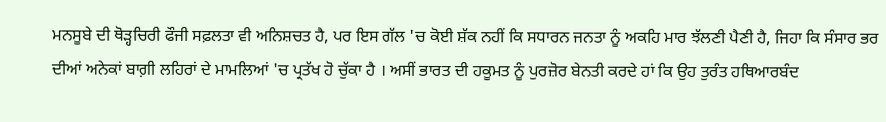ਮਨਸੂਬੇ ਦੀ ਥੋੜ੍ਹਚਿਰੀ ਫੌਜੀ ਸਫ਼ਲਤਾ ਵੀ ਅਨਿਸ਼ਚਤ ਹੈ, ਪਰ ਇਸ ਗੱਲ 'ਚ ਕੋਈ ਸ਼ੱਕ ਨਹੀਂ ਕਿ ਸਧਾਰਨ ਜਨਤਾ ਨੂੰ ਅਕਹਿ ਮਾਰ ਝੱਲਣੀ ਪੈਣੀ ਹੈ, ਜਿਹਾ ਕਿ ਸੰਸਾਰ ਭਰ ਦੀਆਂ ਅਨੇਕਾਂ ਬਾਗ਼ੀ ਲਹਿਰਾਂ ਦੇ ਮਾਮਲਿਆਂ 'ਚ ਪ੍ਰਤੱਖ ਹੋ ਚੁੱਕਾ ਹੈ । ਅਸੀਂ ਭਾਰਤ ਦੀ ਹਕੂਮਤ ਨੂੰ ਪੁਰਜ਼ੋਰ ਬੇਨਤੀ ਕਰਦੇ ਹਾਂ ਕਿ ਉਹ ਤੁਰੰਤ ਹਥਿਆਰਬੰਦ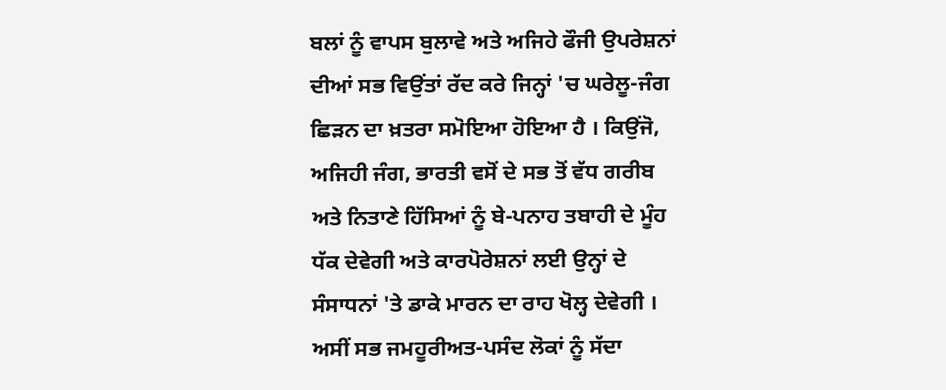ਬਲਾਂ ਨੂੰ ਵਾਪਸ ਬੁਲਾਵੇ ਅਤੇ ਅਜਿਹੇ ਫੌਜੀ ਉਪਰੇਸ਼ਨਾਂ ਦੀਆਂ ਸਭ ਵਿਉਂਤਾਂ ਰੱਦ ਕਰੇ ਜਿਨ੍ਹਾਂ 'ਚ ਘਰੇਲੂ-ਜੰਗ ਛਿੜਨ ਦਾ ਖ਼ਤਰਾ ਸਮੋਇਆ ਹੋਇਆ ਹੈ । ਕਿਉਂਜੋ, ਅਜਿਹੀ ਜੰਗ, ਭਾਰਤੀ ਵਸੋਂ ਦੇ ਸਭ ਤੋਂ ਵੱਧ ਗਰੀਬ ਅਤੇ ਨਿਤਾਣੇ ਹਿੱਸਿਆਂ ਨੂੰ ਬੇ-ਪਨਾਹ ਤਬਾਹੀ ਦੇ ਮੂੰਹ ਧੱਕ ਦੇਵੇਗੀ ਅਤੇ ਕਾਰਪੋਰੇਸ਼ਨਾਂ ਲਈ ਉਨ੍ਹਾਂ ਦੇ ਸੰਸਾਧਨਾਂ 'ਤੇ ਡਾਕੇ ਮਾਰਨ ਦਾ ਰਾਹ ਖੋਲ੍ਹ ਦੇਵੇਗੀ । ਅਸੀਂ ਸਭ ਜਮਹੂਰੀਅਤ-ਪਸੰਦ ਲੋਕਾਂ ਨੂੰ ਸੱਦਾ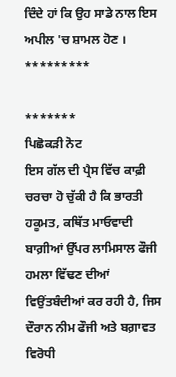ਦਿੰਦੇ ਹਾਂ ਕਿ ਉਹ ਸਾਡੇ ਨਾਲ ਇਸ ਅਪੀਲ 'ਚ ਸ਼ਾਮਲ ਹੋਣ ।
*********

*******
ਪਿਛੋਕੜੀ ਨੋਟ
ਇਸ ਗੱਲ ਦੀ ਪ੍ਰੈਸ ਵਿੱਚ ਕਾਫ਼ੀ ਚਰਚਾ ਹੋ ਚੁੱਕੀ ਹੈ ਕਿ ਭਾਰਤੀ ਹਕੂਮਤ, ਕਥਿੱਤ ਮਾਓਵਾਦੀ ਬਾਗ਼ੀਆਂ ਉੱਪਰ ਲਾਮਿਸਾਲ ਫੌਜੀ ਹਮਲਾ ਵਿੱਢਣ ਦੀਆਂ ਵਿਉਂਤਬੰਦੀਆਂ ਕਰ ਰਹੀ ਹੈ, ਜਿਸ ਦੌਰਾਨ ਨੀਮ ਫੌਜੀ ਅਤੇ ਬਗ਼ਾਵਤ ਵਿਰੋਧੀ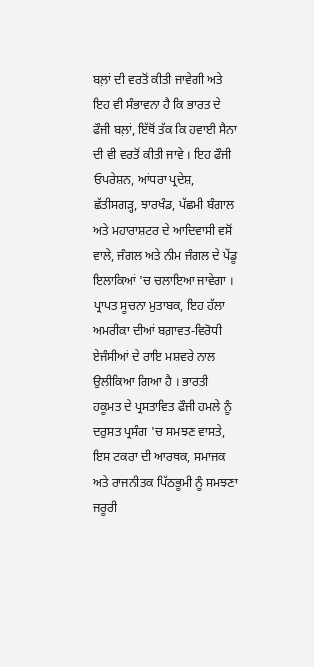ਬਲ਼ਾਂ ਦੀ ਵਰਤੋਂ ਕੀਤੀ ਜਾਵੇਗੀ ਅਤੇ ਇਹ ਵੀ ਸੰਭਾਵਨਾ ਹੈ ਕਿ ਭਾਰਤ ਦੇ ਫੌਜੀ ਬਲ਼ਾਂ, ਇੱਥੋਂ ਤੱਕ ਕਿ ਹਵਾਈ ਸੈਨਾ ਦੀ ਵੀ ਵਰਤੋਂ ਕੀਤੀ ਜਾਵੇ । ਇਹ ਫੌਜੀ ਓਪਰੇਸ਼ਨ, ਆਂਧਰਾ ਪ੍ਰਦੇਸ਼, ਛੱਤੀਸਗੜ੍ਹ, ਝਾਰਖੰਡ, ਪੱਛਮੀ ਬੰਗਾਲ ਅਤੇ ਮਹਾਰਾਸ਼ਟਰ ਦੇ ਆਦਿਵਾਸੀ ਵਸੋਂ ਵਾਲੇ, ਜੰਗਲ ਅਤੇ ਨੀਮ ਜੰਗਲ ਦੇ ਪੇਂਡੂ ਇਲਾਕਿਆਂ 'ਚ ਚਲਾਇਆ ਜਾਵੇਗਾ । ਪ੍ਰਾਪਤ ਸੂਚਨਾ ਮੁਤਾਬਕ, ਇਹ ਹੱਲਾ ਅਮਰੀਕਾ ਦੀਆਂ ਬਗ਼ਾਵਤ-ਵਿਰੋਧੀ ਏਜੰਸੀਆਂ ਦੇ ਰਾਇ ਮਸ਼ਵਰੇ ਨਾਲ ਉਲੀਕਿਆ ਗਿਆ ਹੈ । ਭਾਰਤੀ ਹਕੂਮਤ ਦੇ ਪ੍ਰਸਤਾਵਿਤ ਫੌਜੀ ਹਮਲੇ ਨੂੰ ਦਰੁਸਤ ਪ੍ਰਸੰਗ 'ਚ ਸਮਝਣ ਵਾਸਤੇ, ਇਸ ਟਕਰਾ ਦੀ ਆਰਥਕ, ਸਮਾਜਕ ਅਤੇ ਰਾਜਨੀਤਕ ਪਿੱਠਭੂਮੀ ਨੂੰ ਸਮਝਣਾ ਜਰੂਰੀ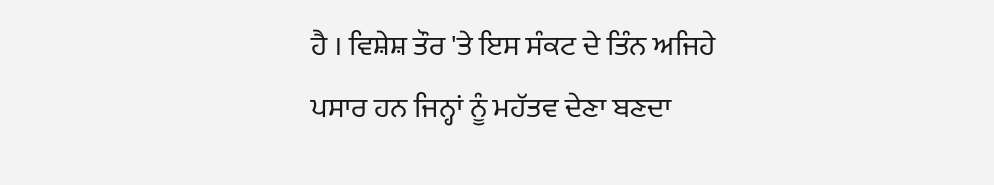ਹੈ । ਵਿਸ਼ੇਸ਼ ਤੌਰ 'ਤੇ ਇਸ ਸੰਕਟ ਦੇ ਤਿੰਨ ਅਜਿਹੇ ਪਸਾਰ ਹਨ ਜਿਨ੍ਹਾਂ ਨੂੰ ਮਹੱਤਵ ਦੇਣਾ ਬਣਦਾ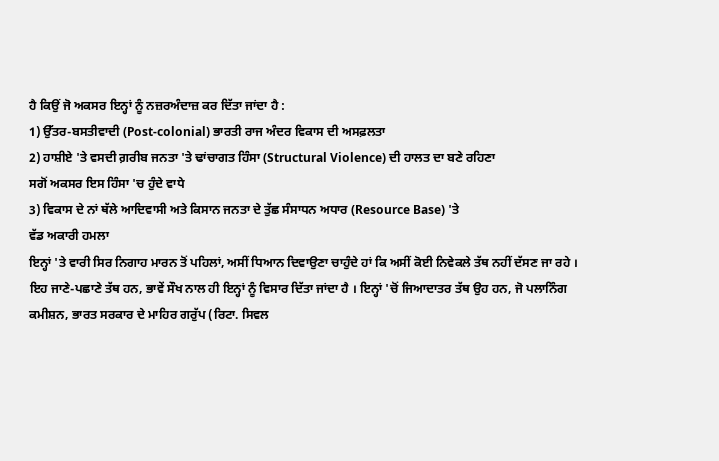ਹੈ ਕਿਉਂ ਜੋ ਅਕਸਰ ਇਨ੍ਹਾਂ ਨੂੰ ਨਜ਼ਰਅੰਦਾਜ਼ ਕਰ ਦਿੱਤਾ ਜਾਂਦਾ ਹੈ :
1) ਉੱਤਰ-ਬਸਤੀਵਾਦੀ (Post-colonial) ਭਾਰਤੀ ਰਾਜ ਅੰਦਰ ਵਿਕਾਸ ਦੀ ਅਸਫ਼ਲਤਾ
2) ਹਾਸ਼ੀਏ 'ਤੇ ਵਸਦੀ ਗ਼ਰੀਬ ਜਨਤਾ 'ਤੇ ਢਾਂਚਾਗਤ ਹਿੰਸਾ (Structural Violence) ਦੀ ਹਾਲਤ ਦਾ ਬਣੇ ਰਹਿਣਾ
ਸਗੋਂ ਅਕਸਰ ਇਸ ਹਿੰਸਾ 'ਚ ਹੁੰਦੇ ਵਾਧੇ
3) ਵਿਕਾਸ ਦੇ ਨਾਂ ਥੱਲੇ ਆਦਿਵਾਸੀ ਅਤੇ ਕਿਸਾਨ ਜਨਤਾ ਦੇ ਤੁੱਛ ਸੰਸਾਧਨ ਅਧਾਰ (Resource Base) 'ਤੇ
ਵੱਡ ਅਕਾਰੀ ਹਮਲਾ
ਇਨ੍ਹਾਂ 'ਤੇ ਵਾਰੀ ਸਿਰ ਨਿਗਾਹ ਮਾਰਨ ਤੋਂ ਪਹਿਲਾਂ, ਅਸੀਂ ਧਿਆਨ ਦਿਵਾਉਣਾ ਚਾਹੁੰਦੇ ਹਾਂ ਕਿ ਅਸੀਂ ਕੋਈ ਨਿਵੇਕਲੇ ਤੱਥ ਨਹੀਂ ਦੱਸਣ ਜਾ ਰਹੇ । ਇਹ ਜਾਣੇ-ਪਛਾਣੇ ਤੱਥ ਹਨ, ਭਾਵੇਂ ਸੌਖ ਨਾਲ ਹੀ ਇਨ੍ਹਾਂ ਨੂੰ ਵਿਸਾਰ ਦਿੱਤਾ ਜਾਂਦਾ ਹੈ । ਇਨ੍ਹਾਂ 'ਚੋਂ ਜਿਆਦਾਤਰ ਤੱਥ ਉਹ ਹਨ, ਜੋ ਪਲਾਨਿੰਗ ਕਮੀਸ਼ਨ, ਭਾਰਤ ਸਰਕਾਰ ਦੇ ਮਾਹਿਰ ਗਰੁੱਪ (ਰਿਟਾ. ਸਿਵਲ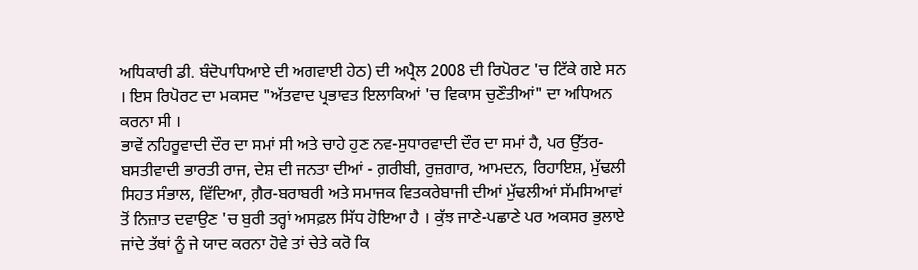ਅਧਿਕਾਰੀ ਡੀ. ਬੰਦੋਪਾਧਿਆਏ ਦੀ ਅਗਵਾਈ ਹੇਠ) ਦੀ ਅਪ੍ਰੈਲ 2008 ਦੀ ਰਿਪੋਰਟ 'ਚ ਟਿੱਕੇ ਗਏ ਸਨ । ਇਸ ਰਿਪੋਰਟ ਦਾ ਮਕਸਦ "ਅੱਤਵਾਦ ਪ੍ਰਭਾਵਤ ਇਲਾਕਿਆਂ 'ਚ ਵਿਕਾਸ ਚੁਣੌਤੀਆਂ" ਦਾ ਅਧਿਅਨ ਕਰਨਾ ਸੀ ।
ਭਾਵੇਂ ਨਹਿਰੂਵਾਦੀ ਦੌਰ ਦਾ ਸਮਾਂ ਸੀ ਅਤੇ ਚਾਹੇ ਹੁਣ ਨਵ-ਸੁਧਾਰਵਾਦੀ ਦੌਰ ਦਾ ਸਮਾਂ ਹੈ, ਪਰ ਉੱਤਰ-ਬਸਤੀਵਾਦੀ ਭਾਰਤੀ ਰਾਜ, ਦੇਸ਼ ਦੀ ਜਨਤਾ ਦੀਆਂ - ਗ਼ਰੀਬੀ, ਰੁਜ਼ਗਾਰ, ਆਮਦਨ, ਰਿਹਾਇਸ਼, ਮੁੱਢਲੀ ਸਿਹਤ ਸੰਭਾਲ, ਵਿੱਦਿਆ, ਗ਼ੈਰ-ਬਰਾਬਰੀ ਅਤੇ ਸਮਾਜਕ ਵਿਤਕਰੇਬਾਜੀ ਦੀਆਂ ਮੁੱਢਲੀਆਂ ਸੱਮਸਿਆਵਾਂ ਤੋਂ ਨਿਜ਼ਾਤ ਦਵਾਉਣ 'ਚ ਬੁਰੀ ਤਰ੍ਹਾਂ ਅਸਫ਼ਲ ਸਿੱਧ ਹੋਇਆ ਹੈ । ਕੁੱਝ ਜਾਣੇ-ਪਛਾਣੇ ਪਰ ਅਕਸਰ ਭੁਲਾਏ ਜਾਂਦੇ ਤੱਥਾਂ ਨੂੰ ਜੇ ਯਾਦ ਕਰਨਾ ਹੋਵੇ ਤਾਂ ਚੇਤੇ ਕਰੋ ਕਿ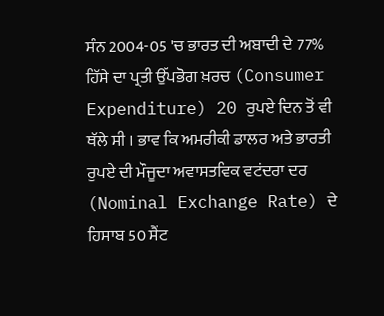ਸੰਨ 2004-05 'ਚ ਭਾਰਤ ਦੀ ਅਬਾਦੀ ਦੇ 77% ਹਿੱਸੇ ਦਾ ਪ੍ਰਤੀ ਉੱਪਭੋਗ ਖ਼ਰਚ (Consumer Expenditure) 20 ਰੁਪਏ ਦਿਨ ਤੋਂ ਵੀ ਥੱਲੇ ਸੀ । ਭਾਵ ਕਿ ਅਮਰੀਕੀ ਡਾਲਰ ਅਤੇ ਭਾਰਤੀ ਰੁਪਏ ਦੀ ਮੌਜੂਦਾ ਅਵਾਸਤਵਿਕ ਵਟਂਦਰਾ ਦਰ (Nominal Exchange Rate) ਦੇ ਹਿਸਾਬ 50 ਸੈਂਟ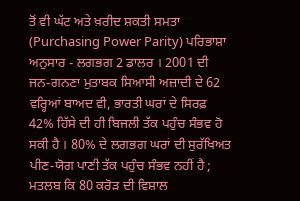ਤੋਂ ਵੀ ਘੱਟ ਅਤੇ ਖ਼ਰੀਦ ਸ਼ਕਤੀ ਸਮਤਾ (Purchasing Power Parity) ਪਰਿਭਾਸ਼ਾ ਅਨੁਸਾਰ - ਲਗਭਗ 2 ਡਾਲਰ । 2001 ਦੀ ਜਨ-ਗਨਣਾ ਮੁਤਾਬਕ ਸਿਆਸੀ ਅਜ਼ਾਦੀ ਦੇ 62 ਵਰ੍ਹਿਆਂ ਬਾਅਦ ਵੀ, ਭਾਰਤੀ ਘਰਾਂ ਦੇ ਸਿਰਫ਼ 42% ਹਿੱਸੇ ਦੀ ਹੀ ਬਿਜਲੀ ਤੱਕ ਪਹੁੰਚ ਸੰਭਵ ਹੋ ਸਕੀ ਹੈ । 80% ਦੇ ਲਗਭਗ ਘਰਾਂ ਦੀ ਸੁਰੱਖਿਅਤ ਪੀਣ-ਯੋਗ ਪਾਣੀ ਤੱਕ ਪਹੁੰਚ ਸੰਭਵ ਨਹੀਂ ਹੈ ; ਮਤਲਬ ਕਿ 80 ਕਰੋੜ ਦੀ ਵਿਸ਼ਾਲ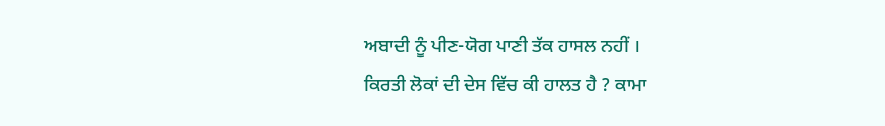ਅਬਾਦੀ ਨੂੰ ਪੀਣ-ਯੋਗ ਪਾਣੀ ਤੱਕ ਹਾਸਲ ਨਹੀਂ ।
ਕਿਰਤੀ ਲੋਕਾਂ ਦੀ ਦੇਸ ਵਿੱਚ ਕੀ ਹਾਲਤ ਹੈ ? ਕਾਮਾ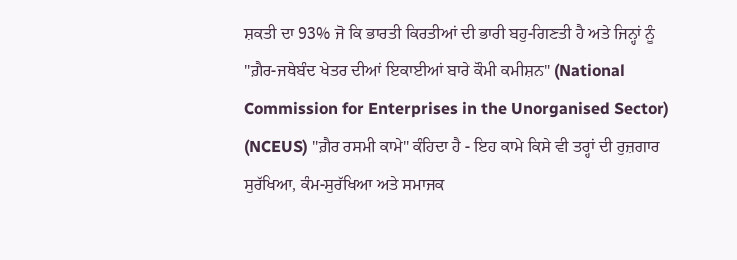ਸ਼ਕਤੀ ਦਾ 93% ਜੋ ਕਿ ਭਾਰਤੀ ਕਿਰਤੀਆਂ ਦੀ ਭਾਰੀ ਬਹੁ-ਗਿਣਤੀ ਹੈ ਅਤੇ ਜਿਨ੍ਹਾਂ ਨੂੰ "ਗ਼ੈਰ-ਜਥੇਬੰਦ ਖੇਤਰ ਦੀਆਂ ਇਕਾਈਆਂ ਬਾਰੇ ਕੌਮੀ ਕਮੀਸ਼ਨ" (National Commission for Enterprises in the Unorganised Sector) (NCEUS) "ਗ਼ੈਰ ਰਸਮੀ ਕਾਮੇ" ਕੰਹਿਦਾ ਹੈ - ਇਹ ਕਾਮੇ ਕਿਸੇ ਵੀ ਤਰ੍ਹਾਂ ਦੀ ਰੁਜ਼ਗਾਰ ਸੁਰੱਖਿਆ, ਕੰਮ-ਸੁਰੱਖਿਆ ਅਤੇ ਸਮਾਜਕ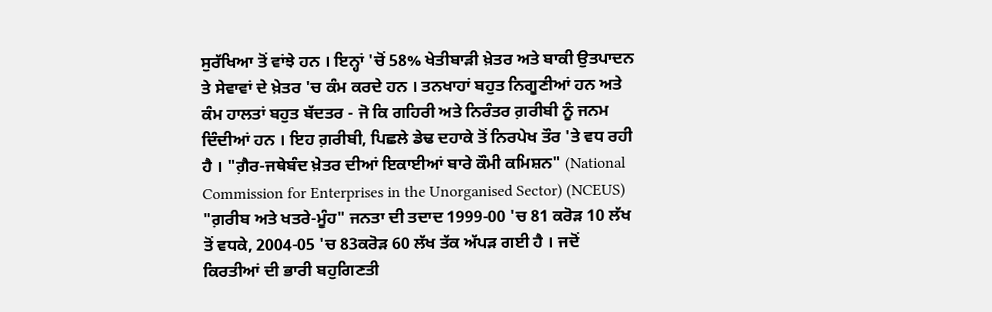ਸੁਰੱਖਿਆ ਤੋਂ ਵਾਂਝੇ ਹਨ । ਇਨ੍ਹਾਂ 'ਚੋਂ 58% ਖੇਤੀਬਾੜੀ ਖ਼ੇਤਰ ਅਤੇ ਬਾਕੀ ਉਤਪਾਦਨ ਤੇ ਸੇਵਾਵਾਂ ਦੇ ਖ਼ੇਤਰ 'ਚ ਕੰਮ ਕਰਦੇ ਹਨ । ਤਨਖਾਹਾਂ ਬਹੁਤ ਨਿਗੂਣੀਆਂ ਹਨ ਅਤੇ ਕੰਮ ਹਾਲਤਾਂ ਬਹੁਤ ਬੱਦਤਰ - ਜੋ ਕਿ ਗਹਿਰੀ ਅਤੇ ਨਿਰੰਤਰ ਗ਼ਰੀਬੀ ਨੂੰ ਜਨਮ ਦਿੰਦੀਆਂ ਹਨ । ਇਹ ਗ਼ਰੀਬੀ, ਪਿਛਲੇ ਡੇਢ ਦਹਾਕੇ ਤੋਂ ਨਿਰਪੇਖ ਤੌਰ 'ਤੇ ਵਧ ਰਹੀ ਹੈ । "ਗ਼ੈਰ-ਜਥੇਬੰਦ ਖ਼ੇਤਰ ਦੀਆਂ ਇਕਾਈਆਂ ਬਾਰੇ ਕੌਮੀ ਕਮਿਸ਼ਨ" (National Commission for Enterprises in the Unorganised Sector) (NCEUS) "ਗ਼ਰੀਬ ਅਤੇ ਖਤਰੇ-ਮੂੰਹ" ਜਨਤਾ ਦੀ ਤਦਾਦ 1999-00 'ਚ 81 ਕਰੋੜ 10 ਲੱਖ ਤੋਂ ਵਧਕੇ, 2004-05 'ਚ 83ਕਰੋੜ 60 ਲੱਖ ਤੱਕ ਅੱਪੜ ਗਈ ਹੈ । ਜਦੋਂ ਕਿਰਤੀਆਂ ਦੀ ਭਾਰੀ ਬਹੁਗਿਣਤੀ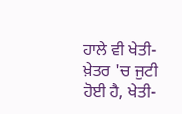ਹਾਲੇ ਵੀ ਖੇਤੀ-ਖ਼ੇਤਰ 'ਚ ਜੁਟੀ ਹੋਈ ਹੈ, ਖੇਤੀ-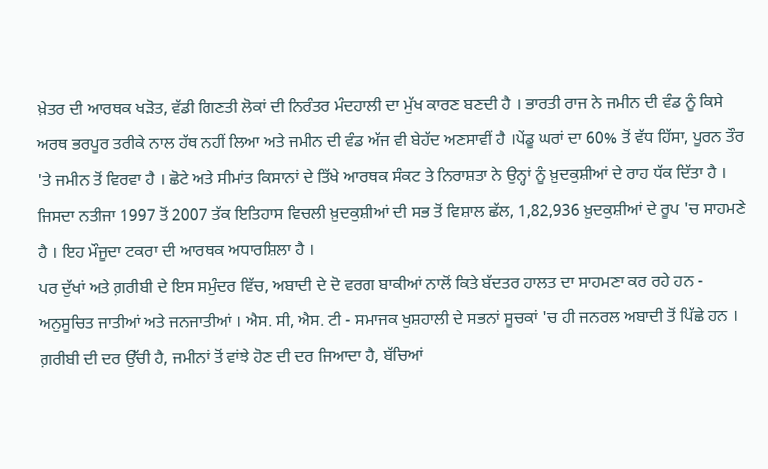ਖ਼ੇਤਰ ਦੀ ਆਰਥਕ ਖੜੋਤ, ਵੱਡੀ ਗਿਣਤੀ ਲੋਕਾਂ ਦੀ ਨਿਰੰਤਰ ਮੰਦਹਾਲੀ ਦਾ ਮੁੱਖ ਕਾਰਣ ਬਣਦੀ ਹੈ । ਭਾਰਤੀ ਰਾਜ ਨੇ ਜਮੀਨ ਦੀ ਵੰਡ ਨੂੰ ਕਿਸੇ ਅਰਥ ਭਰਪੂਰ ਤਰੀਕੇ ਨਾਲ ਹੱਥ ਨਹੀਂ ਲਿਆ ਅਤੇ ਜਮੀਨ ਦੀ ਵੰਡ ਅੱਜ ਵੀ ਬੇਹੱਦ ਅਣਸਾਵੀਂ ਹੈ ।ਪੇਂਡੂ ਘਰਾਂ ਦਾ 60% ਤੋਂ ਵੱਧ ਹਿੱਸਾ, ਪੂਰਨ ਤੌਰ 'ਤੇ ਜਮੀਨ ਤੋਂ ਵਿਰਵਾ ਹੈ । ਛੋਟੇ ਅਤੇ ਸੀਮਾਂਤ ਕਿਸਾਨਾਂ ਦੇ ਤਿੱਖੇ ਆਰਥਕ ਸੰਕਟ ਤੇ ਨਿਰਾਸ਼ਤਾ ਨੇ ਉਨ੍ਹਾਂ ਨੂੰ ਖ਼ੁਦਕੁਸ਼ੀਆਂ ਦੇ ਰਾਹ ਧੱਕ ਦਿੱਤਾ ਹੈ । ਜਿਸਦਾ ਨਤੀਜਾ 1997 ਤੋਂ 2007 ਤੱਕ ਇਤਿਹਾਸ ਵਿਚਲੀ ਖ਼ੁਦਕੁਸ਼ੀਆਂ ਦੀ ਸਭ ਤੋਂ ਵਿਸ਼ਾਲ ਛੱਲ, 1,82,936 ਖ਼ੁਦਕੁਸ਼ੀਆਂ ਦੇ ਰੂਪ 'ਚ ਸਾਹਮਣੇ ਹੈ । ਇਹ ਮੌਜੂਦਾ ਟਕਰਾ ਦੀ ਆਰਥਕ ਅਧਾਰਸ਼ਿਲਾ ਹੈ ।
ਪਰ ਦੁੱਖਾਂ ਅਤੇ ਗ਼ਰੀਬੀ ਦੇ ਇਸ ਸਮੁੰਦਰ ਵਿੱਚ, ਅਬਾਦੀ ਦੇ ਦੋ ਵਰਗ ਬਾਕੀਆਂ ਨਾਲੋਂ ਕਿਤੇ ਬੱਦਤਰ ਹਾਲਤ ਦਾ ਸਾਹਮਣਾ ਕਰ ਰਹੇ ਹਨ - ਅਨੁਸੂਚਿਤ ਜਾਤੀਆਂ ਅਤੇ ਜਨਜਾਤੀਆਂ । ਐਸ. ਸੀ, ਐਸ. ਟੀ - ਸਮਾਜਕ ਖੁਸ਼ਹਾਲੀ ਦੇ ਸਭਨਾਂ ਸੂਚਕਾਂ 'ਚ ਹੀ ਜਨਰਲ ਅਬਾਦੀ ਤੋਂ ਪਿੱਛੇ ਹਨ । ਗ਼ਰੀਬੀ ਦੀ ਦਰ ਉੱਚੀ ਹੈ, ਜਮੀਨਾਂ ਤੋਂ ਵਾਂਝੇ ਹੋਣ ਦੀ ਦਰ ਜਿਆਦਾ ਹੈ, ਬੱਚਿਆਂ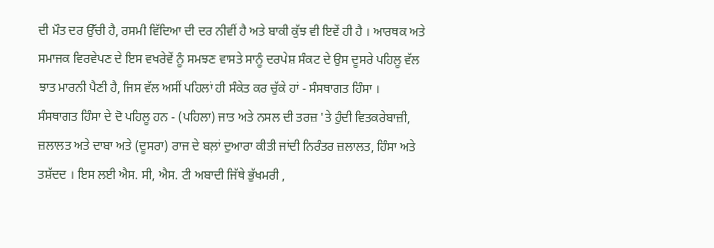ਦੀ ਮੌਤ ਦਰ ਉੱਚੀ ਹੈ, ਰਸਮੀ ਵਿੱਦਿਆ ਦੀ ਦਰ ਨੀਵੀਂ ਹੈ ਅਤੇ ਬਾਕੀ ਕੁੱਝ ਵੀ ਇਵੇਂ ਹੀ ਹੈ । ਆਰਥਕ ਅਤੇ ਸਮਾਜਕ ਵਿਰਵੇਪਣ ਦੇ ਇਸ ਵਖਰੇਵੇਂ ਨੂੰ ਸਮਝਣ ਵਾਸਤੇ ਸਾਨੂੰ ਦਰਪੇਸ਼ ਸੰਕਟ ਦੇ ਉਸ ਦੂਸਰੇ ਪਹਿਲੂ ਵੱਲ ਝਾਤ ਮਾਰਨੀ ਪੈਣੀ ਹੈ, ਜਿਸ ਵੱਲ ਅਸੀਂ ਪਹਿਲਾਂ ਹੀ ਸੰਕੇਤ ਕਰ ਚੁੱਕੇ ਹਾਂ - ਸੰਸਥਾਗਤ ਹਿੰਸਾ ।
ਸੰਸਥਾਗਤ ਹਿੰਸਾ ਦੇ ਦੋ ਪਹਿਲੂ ਹਨ - (ਪਹਿਲਾ) ਜਾਤ ਅਤੇ ਨਸਲ ਦੀ ਤਰਜ਼ 'ਤੇ ਹੁੰਦੀ ਵਿਤਕਰੇਬਾਜ਼ੀ, ਜ਼ਲਾਲਤ ਅਤੇ ਦਾਬਾ ਅਤੇ (ਦੂਸਰਾ) ਰਾਜ ਦੇ ਬਲ਼ਾਂ ਦੁਆਰਾ ਕੀਤੀ ਜਾਂਦੀ ਨਿਰੰਤਰ ਜ਼ਲਾਲਤ, ਹਿੰਸਾ ਅਤੇ ਤਸ਼ੱਦਦ । ਇਸ ਲਈ ਐਸ. ਸੀ, ਐਸ. ਟੀ ਅਬਾਦੀ ਜਿੱਥੇ ਭੁੱਖਮਰੀ ,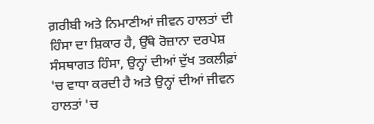ਗ਼ਰੀਬੀ ਅਤੇ ਨਿਮਾਣੀਆਂ ਜੀਵਨ ਹਾਲਤਾਂ ਦੀ ਹਿੰਸਾ ਦਾ ਸ਼ਿਕਾਰ ਹੈ, ਉੱਥੇ ਰੋਜ਼ਾਨਾ ਦਰਪੇਸ਼ ਸੰਸਥਾਗਤ ਹਿੰਸਾ, ਉਨ੍ਹਾਂ ਦੀਆਂ ਦੁੱਖ ਤਕਲੀਫ਼ਾਂ 'ਚ ਵਾਧਾ ਕਰਦੀ ਹੈ ਅਤੇ ਉਨ੍ਹਾਂ ਦੀਆਂ ਜੀਵਨ ਹਾਲਤਾਂ 'ਚ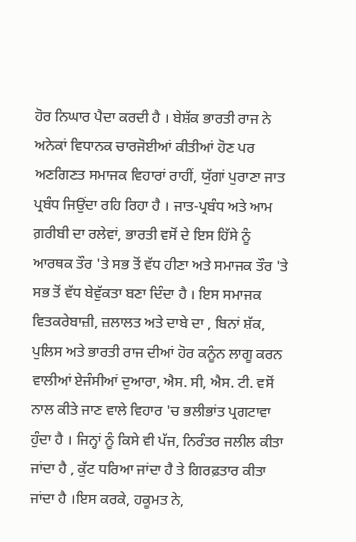ਹੋਰ ਨਿਘਾਰ ਪੈਦਾ ਕਰਦੀ ਹੈ । ਬੇਸ਼ੱਕ ਭਾਰਤੀ ਰਾਜ ਨੇ ਅਨੇਕਾਂ ਵਿਧਾਨਕ ਚਾਰਜੋਈਆਂ ਕੀਤੀਆਂ ਹੋਣ ਪਰ ਅਣਗਿਣਤ ਸਮਾਜਕ ਵਿਹਾਰਾਂ ਰਾਹੀਂ, ਯੁੱਗਾਂ ਪੁਰਾਣਾ ਜਾਤ ਪ੍ਰਬੰਧ ਜਿਉਂਦਾ ਰਹਿ ਰਿਹਾ ਹੈ । ਜਾਤ-ਪ੍ਰਬੰਧ ਅਤੇ ਆਮ ਗ਼ਰੀਬੀ ਦਾ ਰਲੇਵਾਂ, ਭਾਰਤੀ ਵਸੋਂ ਦੇ ਇਸ ਹਿੱਸੇ ਨੂੰ ਆਰਥਕ ਤੌਰ 'ਤੇ ਸਭ ਤੋਂ ਵੱਧ ਹੀਣਾ ਅਤੇ ਸਮਾਜਕ ਤੌਰ 'ਤੇ ਸਭ ਤੋਂ ਵੱਧ ਬੇਵੁੱਕਤਾ ਬਣਾ ਦਿੰਦਾ ਹੈ । ਇਸ ਸਮਾਜਕ ਵਿਤਕਰੇਬਾਜ਼ੀ, ਜ਼ਲਾਲਤ ਅਤੇ ਦਾਬੇ ਦਾ , ਬਿਨਾਂ ਸ਼ੱਕ, ਪੁਲਿਸ ਅਤੇ ਭਾਰਤੀ ਰਾਜ ਦੀਆਂ ਹੋਰ ਕਨੂੰਨ ਲਾਗੂ ਕਰਨ ਵਾਲੀਆਂ ਏਜੰਸੀਆਂ ਦੁਆਰਾ, ਐਸ. ਸੀ, ਐਸ. ਟੀ. ਵਸੋਂ ਨਾਲ ਕੀਤੇ ਜਾਣ ਵਾਲੇ ਵਿਹਾਰ 'ਚ ਭਲੀਭਾਂਤ ਪ੍ਰਗਟਾਵਾ ਹੁੰਦਾ ਹੈ । ਜਿਨ੍ਹਾਂ ਨੂੰ ਕਿਸੇ ਵੀ ਪੱਜ, ਨਿਰੰਤਰ ਜਲੀਲ ਕੀਤਾ ਜਾਂਦਾ ਹੈ , ਕੁੱਟ ਧਰਿਆ ਜਾਂਦਾ ਹੈ ਤੇ ਗਿਰਫ਼ਤਾਰ ਕੀਤਾ ਜਾਂਦਾ ਹੈ ।ਇਸ ਕਰਕੇ, ਹਕੂਮਤ ਨੇ,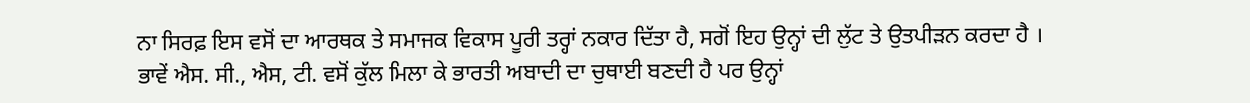ਨਾ ਸਿਰਫ਼ ਇਸ ਵਸੋਂ ਦਾ ਆਰਥਕ ਤੇ ਸਮਾਜਕ ਵਿਕਾਸ ਪੂਰੀ ਤਰ੍ਹਾਂ ਨਕਾਰ ਦਿੱਤਾ ਹੈ, ਸਗੋਂ ਇਹ ਉਨ੍ਹਾਂ ਦੀ ਲੁੱਟ ਤੇ ਉਤਪੀੜਨ ਕਰਦਾ ਹੈ । ਭਾਵੇਂ ਐਸ. ਸੀ., ਐਸ, ਟੀ. ਵਸੋਂ ਕੁੱਲ ਮਿਲਾ ਕੇ ਭਾਰਤੀ ਅਬਾਦੀ ਦਾ ਚੁਥਾਈ ਬਣਦੀ ਹੈ ਪਰ ਉਨ੍ਹਾਂ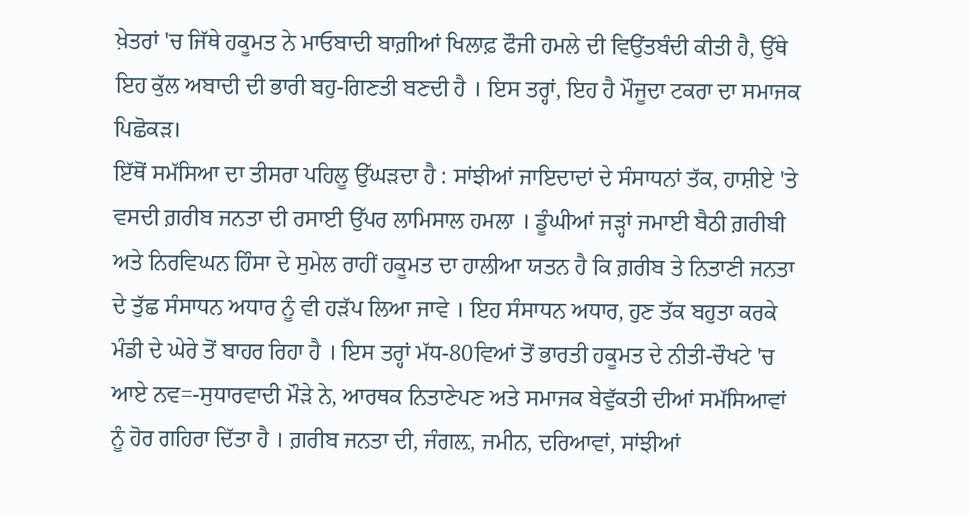ਖ਼ੇਤਰਾਂ 'ਚ ਜਿੱਥੇ ਹਕੂਮਤ ਨੇ ਮਾਓਬਾਦੀ ਬਾਗ਼ੀਆਂ ਖਿਲਾਫ਼ ਫੌਜੀ ਹਮਲੇ ਦੀ ਵਿਉਂਤਬੰਦੀ ਕੀਤੀ ਹੈ, ਉੱਥੇ ਇਹ ਕੁੱਲ ਅਬਾਦੀ ਦੀ ਭਾਰੀ ਬਹੁ-ਗਿਣਤੀ ਬਣਦੀ ਹੈ । ਇਸ ਤਰ੍ਹਾਂ, ਇਹ ਹੈ ਮੌਜੂਦਾ ਟਕਰਾ ਦਾ ਸਮਾਜਕ ਪਿਛੋਕੜ।
ਇੱਥੋਂ ਸਮੱਸਿਆ ਦਾ ਤੀਸਰਾ ਪਹਿਲੂ ਉੱਘੜਦਾ ਹੈ : ਸਾਂਝੀਆਂ ਜਾਇਦਾਦਾਂ ਦੇ ਸੰਸਾਧਨਾਂ ਤੱਕ, ਹਾਸ਼ੀਏ 'ਤੇ ਵਸਦੀ ਗ਼ਰੀਬ ਜਨਤਾ ਦੀ ਰਸਾਈ ਉੱਪਰ ਲਾਮਿਸਾਲ ਹਮਲਾ । ਡੂੰਘੀਆਂ ਜੜ੍ਹਾਂ ਜਮਾਈ ਬੈਠੀ ਗ਼ਰੀਬੀ ਅਤੇ ਨਿਰਵਿਘਨ ਹਿੰਸਾ ਦੇ ਸੁਮੇਲ ਰਾਹੀਂ ਹਕੂਮਤ ਦਾ ਹਾਲੀਆ ਯਤਨ ਹੈ ਕਿ ਗ਼ਰੀਬ ਤੇ ਨਿਤਾਣੀ ਜਨਤਾ ਦੇ ਤੁੱਛ ਸੰਸਾਧਨ ਅਧਾਰ ਨੂੰ ਵੀ ਹੜੱਪ ਲਿਆ ਜਾਵੇ । ਇਹ ਸੰਸਾਧਨ ਅਧਾਰ, ਹੁਣ ਤੱਕ ਬਹੁਤਾ ਕਰਕੇ ਮੰਡੀ ਦੇ ਘੇਰੇ ਤੋਂ ਬਾਹਰ ਰਿਹਾ ਹੈ । ਇਸ ਤਰ੍ਹਾਂ ਮੱਧ-80ਵਿਆਂ ਤੋਂ ਭਾਰਤੀ ਹਕੂਮਤ ਦੇ ਨੀਤੀ-ਚੌਖਟੇ 'ਚ ਆਏ ਨਵ=-ਸੁਧਾਰਵਾਦੀ ਮੌੜੇ ਨੇ, ਆਰਥਕ ਨਿਤਾਣੇਪਣ ਅਤੇ ਸਮਾਜਕ ਬੇਵੁੱਕਤੀ ਦੀਆਂ ਸਮੱਸਿਆਵਾਂ ਨੂੰ ਹੋਰ ਗਹਿਰਾ ਦਿੱਤਾ ਹੈ । ਗ਼ਰੀਬ ਜਨਤਾ ਦੀ, ਜੰਗਲ਼, ਜਮੀਨ, ਦਰਿਆਵਾਂ, ਸਾਂਝੀਆਂ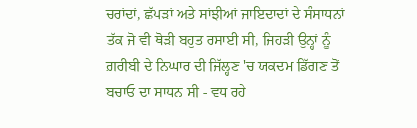ਚਰਾਂਦਾਂ, ਛੱਪੜਾਂ ਅਤੇ ਸਾਂਝੀਆਂ ਜਾਇਦਾਦਾਂ ਦੇ ਸੰਸਾਧਨਾਂ ਤੱਕ ਜੋ ਵੀ ਥੋੜੀ ਬਹੁਤ ਰਸਾਈ ਸੀ, ਜਿਹੜੀ ਉਨ੍ਹਾਂ ਨੂੰ ਗ਼ਰੀਬੀ ਦੇ ਨਿਘਾਰ ਦੀ ਜਿੱਲ੍ਹਣ 'ਚ ਯਕਦਮ ਡਿੱਗਣ ਤੋਂ ਬਚਾਓ ਦਾ ਸਾਧਨ ਸੀ - ਵਧ ਰਹੇ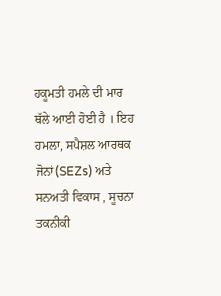ਹਕੂਮਤੀ ਹਮਲੇ ਦੀ ਮਾਰ ਥੱਲੇ ਆਈ ਹੋਈ ਹੈ । ਇਹ ਹਮਲਾ, ਸਪੈਸ਼ਲ ਆਰਥਕ ਜੋਨਾਂ(SEZs) ਅਤੇ ਸਨਅਤੀ ਵਿਕਾਸ , ਸੂਚਨਾ ਤਕਨੀਕੀ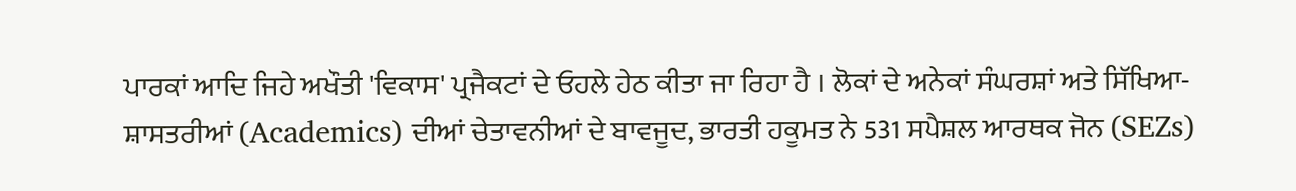ਪਾਰਕਾਂ ਆਦਿ ਜਿਹੇ ਅਖੌਤੀ 'ਵਿਕਾਸ' ਪ੍ਰਜੈਕਟਾਂ ਦੇ ਓਹਲੇ ਹੇਠ ਕੀਤਾ ਜਾ ਰਿਹਾ ਹੈ । ਲੋਕਾਂ ਦੇ ਅਨੇਕਾਂ ਸੰਘਰਸ਼ਾਂ ਅਤੇ ਸਿੱਖਿਆ-ਸ਼ਾਸਤਰੀਆਂ (Academics) ਦੀਆਂ ਚੇਤਾਵਨੀਆਂ ਦੇ ਬਾਵਜੂਦ, ਭਾਰਤੀ ਹਕੂਮਤ ਨੇ 531 ਸਪੈਸ਼ਲ ਆਰਥਕ ਜੋਨ (SEZs)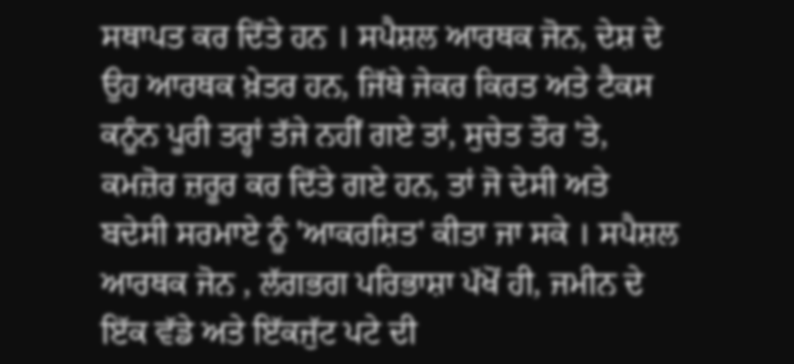ਸਥਾਪਤ ਕਰ ਦਿੱਤੇ ਹਨ । ਸਪੈਸ਼ਲ ਆਰਥਕ ਜੋਨ, ਦੇਸ਼ ਦੇ ਉਹ ਆਰਥਕ ਖ਼ੇਤਰ ਹਨ, ਜਿੱਥੇ ਜੇਕਰ ਕਿਰਤ ਅਤੇ ਟੈਕਸ ਕਨੂੰਨ ਪੂਰੀ ਤਰ੍ਹਾਂ ਤੱਜੇ ਨਹੀਂ ਗਏ ਤਾਂ, ਸੁਚੇਤ ਤੌਰ 'ਤੇ, ਕਮਜ਼ੋਰ ਜ਼ਰੂਰ ਕਰ ਦਿੱਤੇ ਗਏ ਹਨ, ਤਾਂ ਜੋ ਦੇਸੀ ਅਤੇ ਬਦੇਸੀ ਸਰਮਾਏ ਨੂੰ 'ਆਕਰਸ਼ਿਤ' ਕੀਤਾ ਜਾ ਸਕੇ । ਸਪੈਸ਼ਲ ਆਰਥਕ ਜੋਨ , ਲੱਗਭਗ ਪਰਿਭਾਸ਼ਾ ਪੱਖੋਂ ਹੀ, ਜਮੀਨ ਦੇ ਇੱਕ ਵੱਡੇ ਅਤੇ ਇੱਕਜੁੱਟ ਪਟੇ ਦੀ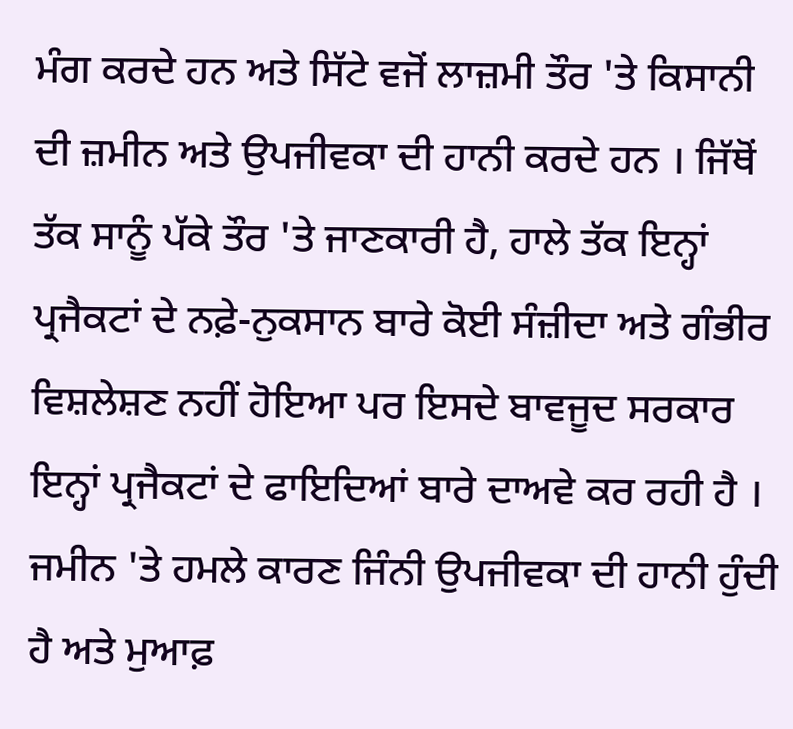ਮੰਗ ਕਰਦੇ ਹਨ ਅਤੇ ਸਿੱਟੇ ਵਜੋਂ ਲਾਜ਼ਮੀ ਤੌਰ 'ਤੇ ਕਿਸਾਨੀ ਦੀ ਜ਼ਮੀਨ ਅਤੇ ਉਪਜੀਵਕਾ ਦੀ ਹਾਨੀ ਕਰਦੇ ਹਨ । ਜਿੱਥੋਂ ਤੱਕ ਸਾਨੂੰ ਪੱਕੇ ਤੌਰ 'ਤੇ ਜਾਣਕਾਰੀ ਹੈ, ਹਾਲੇ ਤੱਕ ਇਨ੍ਹਾਂ ਪ੍ਰਜੈਕਟਾਂ ਦੇ ਨਫ਼ੇ-ਨੁਕਸਾਨ ਬਾਰੇ ਕੋਈ ਸੰਜ਼ੀਦਾ ਅਤੇ ਗੰਭੀਰ ਵਿਸ਼ਲੇਸ਼ਣ ਨਹੀਂ ਹੋਇਆ ਪਰ ਇਸਦੇ ਬਾਵਜੂਦ ਸਰਕਾਰ ਇਨ੍ਹਾਂ ਪ੍ਰਜੈਕਟਾਂ ਦੇ ਫਾਇਦਿਆਂ ਬਾਰੇ ਦਾਅਵੇ ਕਰ ਰਹੀ ਹੈ । ਜਮੀਨ 'ਤੇ ਹਮਲੇ ਕਾਰਣ ਜਿੰਨੀ ਉਪਜੀਵਕਾ ਦੀ ਹਾਨੀ ਹੁੰਦੀ ਹੈ ਅਤੇ ਮੁਆਫ਼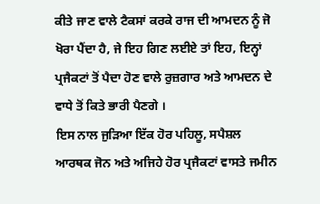ਕੀਤੇ ਜਾਣ ਵਾਲੇ ਟੈਕਸਾਂ ਕਰਕੇ ਰਾਜ ਦੀ ਆਮਦਨ ਨੂੰ ਜੋ ਖੋਰਾ ਪੈਂਦਾ ਹੈ, ਜੇ ਇਹ ਗਿਣ ਲਈਏ ਤਾਂ ਇਹ, ਇਨ੍ਹਾਂ ਪ੍ਰਜੈਕਟਾਂ ਤੋਂ ਪੈਦਾ ਹੋਣ ਵਾਲੇ ਰੁਜ਼ਗਾਰ ਅਤੇ ਆਮਦਨ ਦੇ ਵਾਧੇ ਤੋਂ ਕਿਤੇ ਭਾਰੀ ਪੈਣਗੇ ।
ਇਸ ਨਾਲ ਜੁੜਿਆ ਇੱਕ ਹੋਰ ਪਹਿਲੂ, ਸਪੈਸ਼ਲ ਆਰਥਕ ਜੋਨ ਅਤੇ ਅਜਿਹੇ ਹੋਰ ਪ੍ਰਜੈਕਟਾਂ ਵਾਸਤੇ ਜਮੀਨ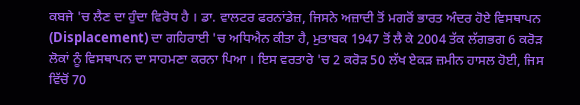ਕਬਜੇ 'ਚ ਲੈਣ ਦਾ ਹੁੰਦਾ ਵਿਰੋਧ ਹੈ । ਡਾ. ਵਾਲਟਰ ਫਰਨਾਂਡੇਜ਼, ਜਿਸਨੇ ਅਜ਼ਾਦੀ ਤੋਂ ਮਗਰੋਂ ਭਾਰਤ ਅੰਦਰ ਹੋਏ ਵਿਸਥਾਪਨ (Displacement) ਦਾ ਗਹਿਰਾਈ 'ਚ ਅਧਿਐਨ ਕੀਤਾ ਹੈ, ਮੁਤਾਬਕ 1947 ਤੋਂ ਲੈ ਕੇ 2004 ਤੱਕ ਲੱਗਭਗ 6 ਕਰੋੜ ਲੋਕਾਂ ਨੂੰ ਵਿਸਥਾਪਨ ਦਾ ਸਾਹਮਣਾ ਕਰਨਾ ਪਿਆ । ਇਸ ਵਰਤਾਰੇ 'ਚ 2 ਕਰੋੜ 50 ਲੱਖ ਏਕੜ ਜ਼ਮੀਨ ਹਾਸਲ ਹੋਈ, ਜਿਸ ਵਿੱਚੋਂ 70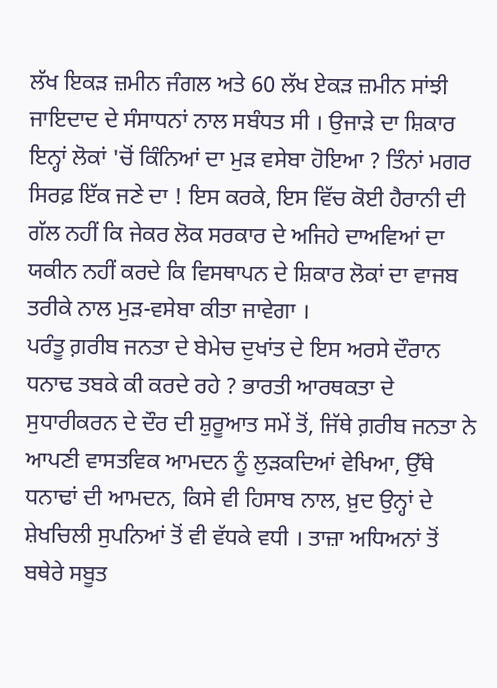ਲੱਖ ਇਕੜ ਜ਼ਮੀਨ ਜੰਗਲ ਅਤੇ 60 ਲੱਖ ਏਕੜ ਜ਼ਮੀਨ ਸਾਂਝੀ ਜਾਇਦਾਦ ਦੇ ਸੰਸਾਧਨਾਂ ਨਾਲ ਸਬੰਧਤ ਸੀ । ਉਜਾੜੇ ਦਾ ਸ਼ਿਕਾਰ ਇਨ੍ਹਾਂ ਲੋਕਾਂ 'ਚੋਂ ਕਿੰਨਿਆਂ ਦਾ ਮੁੜ ਵਸੇਬਾ ਹੋਇਆ ? ਤਿੰਨਾਂ ਮਗਰ ਸਿਰਫ਼ ਇੱਕ ਜਣੇ ਦਾ ! ਇਸ ਕਰਕੇ, ਇਸ ਵਿੱਚ ਕੋਈ ਹੈਰਾਨੀ ਦੀ ਗੱਲ ਨਹੀਂ ਕਿ ਜੇਕਰ ਲੋਕ ਸਰਕਾਰ ਦੇ ਅਜਿਹੇ ਦਾਅਵਿਆਂ ਦਾ ਯਕੀਨ ਨਹੀਂ ਕਰਦੇ ਕਿ ਵਿਸਥਾਪਨ ਦੇ ਸ਼ਿਕਾਰ ਲੋਕਾਂ ਦਾ ਵਾਜਬ ਤਰੀਕੇ ਨਾਲ ਮੁੜ-ਵਸੇਬਾ ਕੀਤਾ ਜਾਵੇਗਾ ।
ਪਰੰਤੂ ਗ਼ਰੀਬ ਜਨਤਾ ਦੇ ਬੇਮੇਚ ਦੁਖਾਂਤ ਦੇ ਇਸ ਅਰਸੇ ਦੌਰਾਨ ਧਨਾਢ ਤਬਕੇ ਕੀ ਕਰਦੇ ਰਹੇ ? ਭਾਰਤੀ ਆਰਥਕਤਾ ਦੇ ਸੁਧਾਰੀਕਰਨ ਦੇ ਦੌਰ ਦੀ ਸ਼ੁਰੂਆਤ ਸਮੇਂ ਤੋਂ, ਜਿੱਥੇ ਗ਼ਰੀਬ ਜਨਤਾ ਨੇ ਆਪਣੀ ਵਾਸਤਵਿਕ ਆਮਦਨ ਨੂੰ ਲੁੜਕਦਿਆਂ ਵੇਖਿਆ, ਉੱਥੇ ਧਨਾਢਾਂ ਦੀ ਆਮਦਨ, ਕਿਸੇ ਵੀ ਹਿਸਾਬ ਨਾਲ, ਖ਼ੁਦ ਉਨ੍ਹਾਂ ਦੇ ਸ਼ੇਖਚਿਲੀ ਸੁਪਨਿਆਂ ਤੋਂ ਵੀ ਵੱਧਕੇ ਵਧੀ । ਤਾਜ਼ਾ ਅਧਿਅਨਾਂ ਤੋਂ ਬਥੇਰੇ ਸਬੂਤ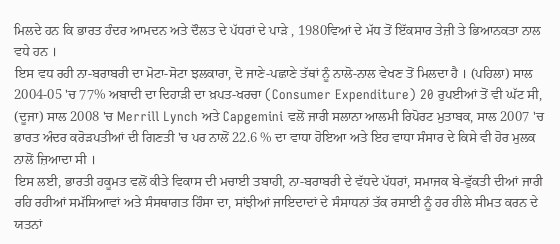ਮਿਲਦੇ ਹਨ ਕਿ ਭਾਰਤ ਹੰਦਰ ਆਮਦਨ ਅਤੇ ਦੌਲਤ ਦੇ ਪੱਧਰਾਂ ਦੇ ਪਾੜੇ , 1980ਵਿਆਂ ਦੇ ਮੱਧ ਤੋਂ ਇੱਕਸਾਰ ਤੇਜ਼ੀ ਤੇ ਭਿਆਨਕਤਾ ਨਾਲ ਵਧੇ ਹਨ ।
ਇਸ ਵਧ ਰਹੀ ਨਾ-ਬਰਾਬਰੀ ਦਾ ਮੋਟਾ-ਸੋਟਾ ਝਲਕਾਰਾ, ਦੋ ਜਾਣੇ-ਪਛਾਣੇ ਤੱਥਾਂ ਨੂੰ ਨਾਲੋ-ਨਾਲ ਵੇਖਣ ਤੋਂ ਮਿਲਦਾ ਹੈ । (ਪਹਿਲਾ) ਸਾਲ 2004-05 'ਚ 77% ਅਬਾਦੀ ਦਾ ਦਿਹਾੜੀ ਦਾ ਖ਼ਪਤ-ਖਰਚਾ (Consumer Expenditure) 20 ਰੁਪਈਆਂ ਤੋਂ ਵੀ ਘੱਟ ਸੀ, (ਦੂਜਾ) ਸਾਲ 2008 'ਚ Merrill Lynch ਅਤੇ Capgemini ਵਲੋਂ ਜਾਰੀ ਸਲਾਨਾ ਆਲਮੀ ਰਿਪੋਰਟ ਮੁਤਾਬਕ, ਸਾਲ 2007 'ਚ ਭਾਰਤ ਅੰਦਰ ਕਰੋੜਪਤੀਆਂ ਦੀ ਗਿਣਤੀ 'ਚ ਪਰ ਨਾਲੋਂ 22.6 % ਦਾ ਵਾਧਾ ਹੋਇਆ ਅਤੇ ਇਹ ਵਾਧਾ ਸੰਸਾਰ ਦੇ ਕਿਸੇ ਵੀ ਹੋਰ ਮੁਲਕ ਨਾਲੋਂ ਜ਼ਿਆਦਾ ਸੀ ।
ਇਸ ਲਈ, ਭਾਰਤੀ ਹਕੂਮਤ ਵਲੋਂ ਕੀਤੇ ਵਿਕਾਸ ਦੀ ਮਚਾਈ ਤਬਾਹੀ, ਨਾ-ਬਰਾਬਰੀ ਦੇ ਵੱਧਦੇ ਪੱਧਰਾਂ, ਸਮਾਜਕ ਬੇ-ਵੁੱਕਤੀ ਦੀਆਂ ਜਾਰੀ ਰਹਿ ਰਹੀਆਂ ਸਮੱਸਿਆਵਾਂ ਅਤੇ ਸੰਸਥਾਗਤ ਹਿੰਸਾ ਦਾ, ਸਾਂਝੀਆਂ ਜਾਇਦਾਦਾਂ ਦੇ ਸੰਸਾਧਨਾਂ ਤੱਕ ਰਸਾਈ ਨੂੰ ਹਰ ਹੀਲੇ ਸੀਮਤ ਕਰਨ ਦੇ ਯਤਨਾਂ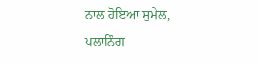ਨਾਲ ਹੋਇਆ ਸੁਮੇਲ, ਪਲਾਨਿੰਗ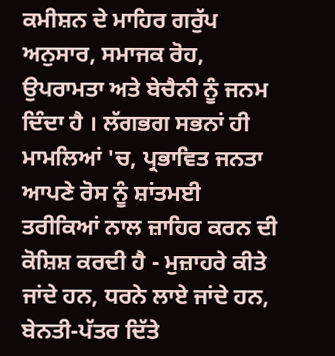ਕਮੀਸ਼ਨ ਦੇ ਮਾਹਿਰ ਗਰੁੱਪ ਅਨੁਸਾਰ, ਸਮਾਜਕ ਰੋਹ, ਉਪਰਾਮਤਾ ਅਤੇ ਬੇਚੈਨੀ ਨੂੰ ਜਨਮ ਦਿੰਦਾ ਹੈ । ਲੱਗਭਗ ਸਭਨਾਂ ਹੀ ਮਾਮਲਿਆਂ 'ਚ, ਪ੍ਰਭਾਵਿਤ ਜਨਤਾ ਆਪਣੇ ਰੋਸ ਨੂੰ ਸ਼ਾਂਤਮਈ ਤਰੀਕਿਆਂ ਨਾਲ ਜ਼ਾਹਿਰ ਕਰਨ ਦੀ ਕੋਸ਼ਿਸ਼ ਕਰਦੀ ਹੈ - ਮੁਜ਼ਾਹਰੇ ਕੀਤੇ ਜਾਂਦੇ ਹਨ, ਧਰਨੇ ਲਾਏ ਜਾਂਦੇ ਹਨ, ਬੇਨਤੀ-ਪੱਤਰ ਦਿੱਤੇ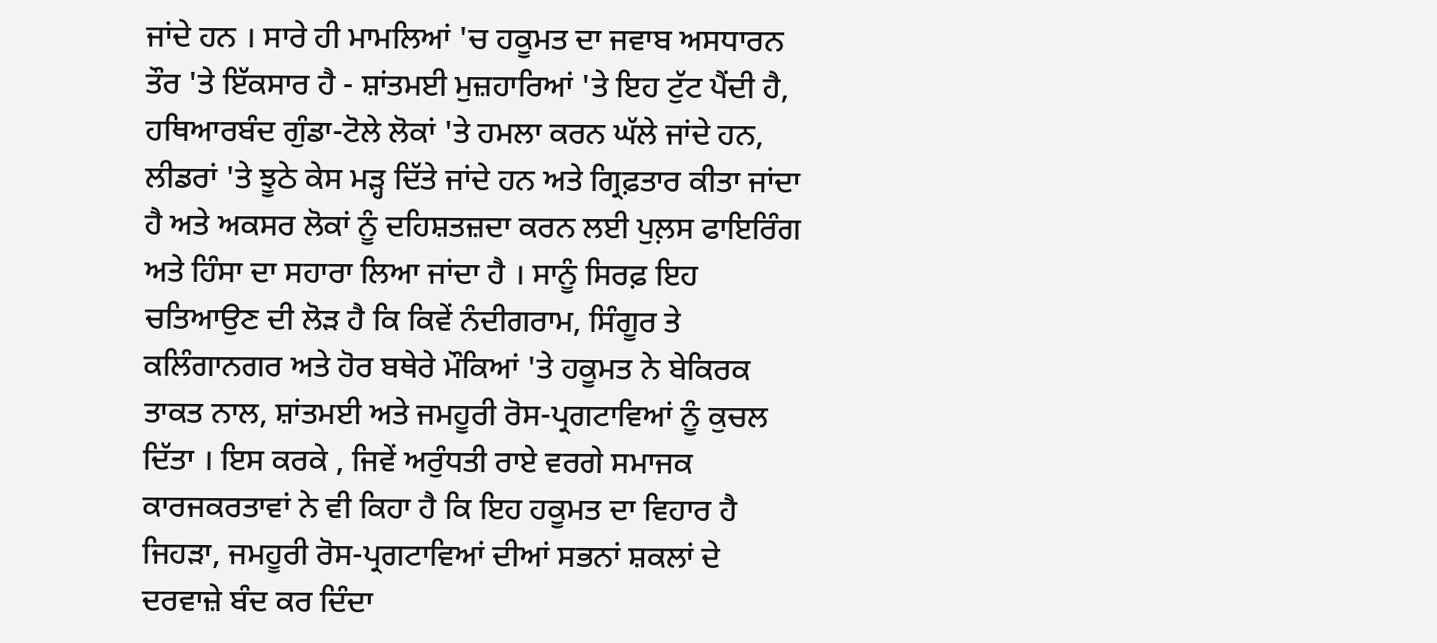ਜਾਂਦੇ ਹਨ । ਸਾਰੇ ਹੀ ਮਾਮਲਿਆਂ 'ਚ ਹਕੂਮਤ ਦਾ ਜਵਾਬ ਅਸਧਾਰਨ ਤੌਰ 'ਤੇ ਇੱਕਸਾਰ ਹੈ - ਸ਼ਾਂਤਮਈ ਮੁਜ਼ਹਾਰਿਆਂ 'ਤੇ ਇਹ ਟੁੱਟ ਪੈਂਦੀ ਹੈ, ਹਥਿਆਰਬੰਦ ਗੁੰਡਾ-ਟੋਲੇ ਲੋਕਾਂ 'ਤੇ ਹਮਲਾ ਕਰਨ ਘੱਲੇ ਜਾਂਦੇ ਹਨ, ਲੀਡਰਾਂ 'ਤੇ ਝੂਠੇ ਕੇਸ ਮੜ੍ਹ ਦਿੱਤੇ ਜਾਂਦੇ ਹਨ ਅਤੇ ਗ੍ਰਿਫ਼ਤਾਰ ਕੀਤਾ ਜਾਂਦਾ ਹੈ ਅਤੇ ਅਕਸਰ ਲੋਕਾਂ ਨੂੰ ਦਹਿਸ਼ਤਜ਼ਦਾ ਕਰਨ ਲਈ ਪੁਲ਼ਸ ਫਾਇਰਿੰਗ ਅਤੇ ਹਿੰਸਾ ਦਾ ਸਹਾਰਾ ਲਿਆ ਜਾਂਦਾ ਹੈ । ਸਾਨੂੰ ਸਿਰਫ਼ ਇਹ ਚਤਿਆਉਣ ਦੀ ਲੋੜ ਹੈ ਕਿ ਕਿਵੇਂ ਨੰਦੀਗਰਾਮ, ਸਿੰਗੂਰ ਤੇ ਕਲਿੰਗਾਨਗਰ ਅਤੇ ਹੋਰ ਬਥੇਰੇ ਮੌਕਿਆਂ 'ਤੇ ਹਕੂਮਤ ਨੇ ਬੇਕਿਰਕ ਤਾਕਤ ਨਾਲ, ਸ਼ਾਂਤਮਈ ਅਤੇ ਜਮਹੂਰੀ ਰੋਸ-ਪ੍ਰਗਟਾਵਿਆਂ ਨੂੰ ਕੁਚਲ ਦਿੱਤਾ । ਇਸ ਕਰਕੇ , ਜਿਵੇਂ ਅਰੁੰਧਤੀ ਰਾਏ ਵਰਗੇ ਸਮਾਜਕ ਕਾਰਜਕਰਤਾਵਾਂ ਨੇ ਵੀ ਕਿਹਾ ਹੈ ਕਿ ਇਹ ਹਕੂਮਤ ਦਾ ਵਿਹਾਰ ਹੈ ਜਿਹੜਾ, ਜਮਹੂਰੀ ਰੋਸ-ਪ੍ਰਗਟਾਵਿਆਂ ਦੀਆਂ ਸਭਨਾਂ ਸ਼ਕਲਾਂ ਦੇ ਦਰਵਾਜ਼ੇ ਬੰਦ ਕਰ ਦਿੰਦਾ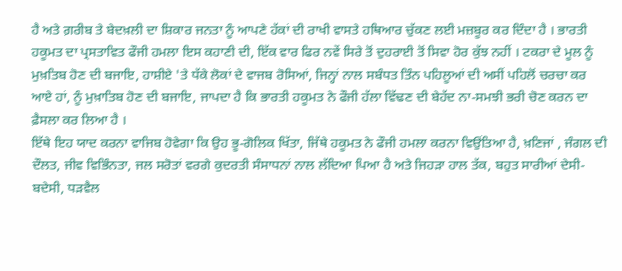ਹੈ ਅਤੇ ਗ਼ਰੀਬ ਤੇ ਬੇਦਖ਼ਲੀ ਦਾ ਸ਼ਿਕਾਰ ਜਨਤਾ ਨੂੰ ਆਪਣੇ ਹੱਕਾਂ ਦੀ ਰਾਖੀ ਵਾਸਤੇ ਹਥਿਆਰ ਚੁੱਕਣ ਲਈ ਮਜ਼ਬੂਰ ਕਰ ਦਿੰਦਾ ਹੈ । ਭਾਰਤੀ ਹਕੂਮਤ ਦਾ ਪ੍ਰਸਤਾਵਿਤ ਫੌਜੀ ਹਮਲਾ ਇਸ ਕਹਾਣੀ ਦੀ, ਇੱਕ ਵਾਰ ਫਿਰ ਨਵੇਂ ਸਿਰੇ ਤੋਂ ਦੁਹਰਾਈ ਤੋਂ ਸਿਵਾ ਹੋਰ ਕੁੱਝ ਨਹੀਂ । ਟਕਰਾ ਦੇ ਮੂਲ ਨੂੰ ਮੁਖ਼ਤਿਬ ਹੋਣ ਦੀ ਬਜਾਇ, ਹਾਸ਼ੀਏ 'ਤੇ ਧੱਕੇ ਲੋਕਾਂ ਦੇ ਵਾਜਬ ਰੋਸਿਆਂ, ਜਿਨ੍ਹਾਂ ਨਾਲ ਸਬੰਧਤ ਤਿੰਨ ਪਹਿਲੂਆਂ ਦੀ ਅਸੀਂ ਪਹਿਲੋਂ ਚਰਚਾ ਕਰ ਆਏ ਹਾਂ, ਨੂੰ ਮੁਖ਼ਾਤਿਬ ਹੋਣ ਦੀ ਬਜਾਇ, ਜਾਪਦਾ ਹੈ ਕਿ ਭਾਰਤੀ ਹਕੂਮਤ ਨੇ ਫੌਜੀ ਹੱਲਾ ਵਿੱਢਣ ਦੀ ਬੇਹੱਦ ਨਾ-ਸਮਝੀ ਭਰੀ ਚੋਣ ਕਰਨ ਦਾ ਫ਼ੈਸਲਾ ਕਰ ਲਿਆ ਹੈ ।
ਇੱਥੇ ਇਹ ਯਾਦ ਕਰਨਾ ਵਾਜਿਬ ਹੋਵੇਗਾ ਕਿ ਉਹ ਭੂ-ਗੋਲਿਕ ਖਿੱਤਾ, ਜਿੱਥੇ ਹਕੂਮਤ ਨੇ ਫੌਜੀ ਹਮਲਾ ਕਰਨਾ ਵਿਉਂਤਿਆ ਹੈ, ਖ਼ਣਿਜਾਂ , ਜੰਗਲ ਦੀ ਦੌਲਤ, ਜੀਵ ਵਿਭਿੰਨਤਾ, ਜਲ ਸਰੋਤਾਂ ਵਰਗੇ ਕੁਦਰਤੀ ਸੰਸਾਧਨਾਂ ਨਾਲ ਲੱਦਿਆ ਪਿਆ ਹੈ ਅਤੇ ਜਿਹੜਾ ਹਾਲ ਤੱਕ, ਬਹੁਤ ਸਾਰੀਆਂ ਦੇਸੀ-ਬਦੇਸੀ, ਧੜਵੈਲ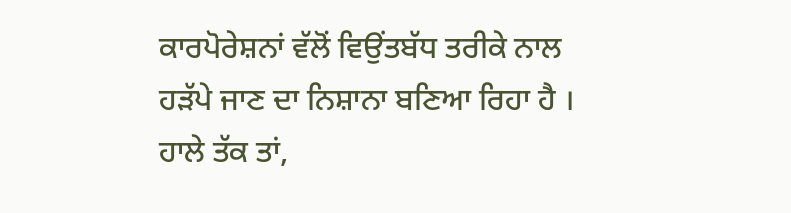ਕਾਰਪੋਰੇਸ਼ਨਾਂ ਵੱਲੋਂ ਵਿਉਂਤਬੱਧ ਤਰੀਕੇ ਨਾਲ ਹੜੱਪੇ ਜਾਣ ਦਾ ਨਿਸ਼ਾਨਾ ਬਣਿਆ ਰਿਹਾ ਹੈ । ਹਾਲੇ ਤੱਕ ਤਾਂ,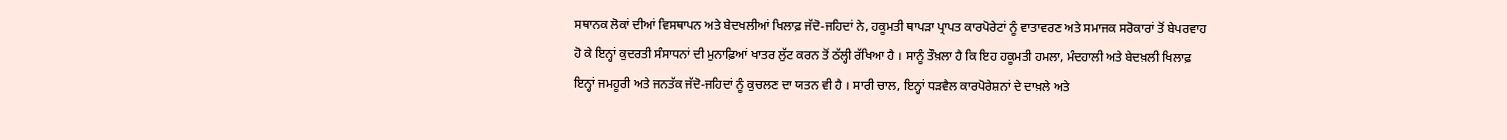ਸਥਾਨਕ ਲੋਕਾਂ ਦੀਆਂ ਵਿਸਥਾਪਨ ਅਤੇ ਬੇਦਖਲੀਆਂ ਖਿਲਾਫ਼ ਜੱਦੋ-ਜਹਿਦਾਂ ਨੇ, ਹਕੂਮਤੀ ਥਾਪੜਾ ਪ੍ਰਾਪਤ ਕਾਰਪੋਰੇਟਾਂ ਨੂੰ ਵਾਤਾਵਰਣ ਅਤੇ ਸਮਾਜਕ ਸਰੋਕਾਰਾਂ ਤੋਂ ਬੇਪਰਵਾਹ ਹੋ ਕੇ ਇਨ੍ਹਾਂ ਕੁਦਰਤੀ ਸੰਸਾਧਨਾਂ ਦੀ ਮੁਨਾਫ਼ਿਆਂ ਖਾਤਰ ਲੁੱਟ ਕਰਨ ਤੋਂ ਠੱਲ੍ਹੀ ਰੱਖਿਆ ਹੈ । ਸਾਨੂੰ ਤੌਖ਼ਲਾ ਹੈ ਕਿ ਇਹ ਹਕੂਮਤੀ ਹਮਲਾ, ਮੰਦਹਾਲੀ ਅਤੇ ਬੇਦਖ਼ਲੀ ਖਿਲਾਫ਼ ਇਨ੍ਹਾਂ ਜਮਹੂਰੀ ਅਤੇ ਜਨਤੱਕ ਜੱਦੋ-ਜਹਿਦਾਂ ਨੂੰ ਕੁਚਲਣ ਦਾ ਯਤਨ ਵੀ ਹੈ । ਸਾਰੀ ਚਾਲ, ਇਨ੍ਹਾਂ ਧੜਵੈਲ ਕਾਰਪੋਰੇਸ਼ਨਾਂ ਦੇ ਦਾਖ਼ਲੇ ਅਤੇ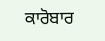ਕਾਰੋਬਾਰ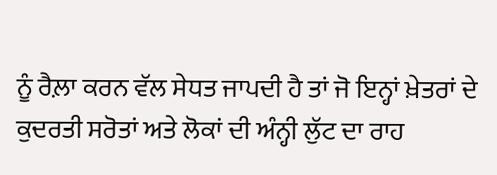ਨੂੰ ਰੈਲ਼ਾ ਕਰਨ ਵੱਲ ਸੇਧਤ ਜਾਪਦੀ ਹੈ ਤਾਂ ਜੋ ਇਨ੍ਹਾਂ ਖ਼ੇਤਰਾਂ ਦੇ ਕੁਦਰਤੀ ਸਰੋਤਾਂ ਅਤੇ ਲੋਕਾਂ ਦੀ ਅੰਨ੍ਹੀ ਲੁੱਟ ਦਾ ਰਾਹ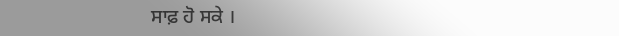ਸਾਫ਼ ਹੋ ਸਕੇ ।